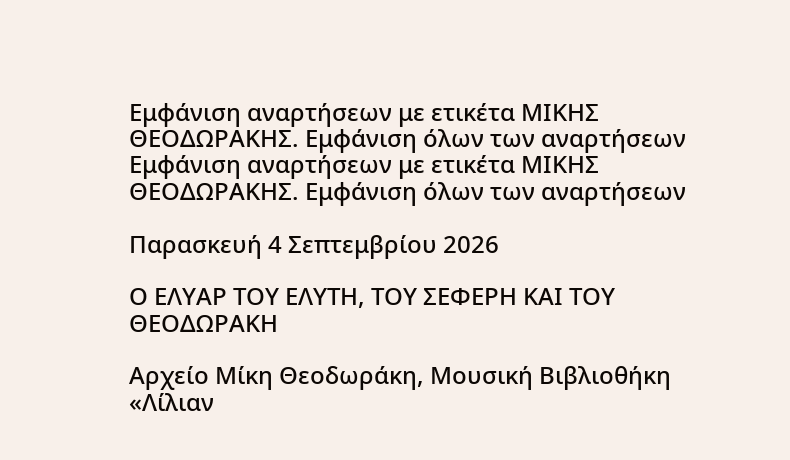Εμφάνιση αναρτήσεων με ετικέτα ΜΙΚΗΣ ΘΕΟΔΩΡΑΚΗΣ. Εμφάνιση όλων των αναρτήσεων
Εμφάνιση αναρτήσεων με ετικέτα ΜΙΚΗΣ ΘΕΟΔΩΡΑΚΗΣ. Εμφάνιση όλων των αναρτήσεων

Παρασκευή 4 Σεπτεμβρίου 2026

Ο ΕΛΥΑΡ ΤΟΥ ΕΛΥΤΗ, ΤΟΥ ΣΕΦΕΡΗ ΚΑΙ ΤΟΥ ΘΕΟΔΩΡΑΚΗ

Αρχείο Μίκη Θεοδωράκη, Μουσική Βιβλιοθήκη «Λίλιαν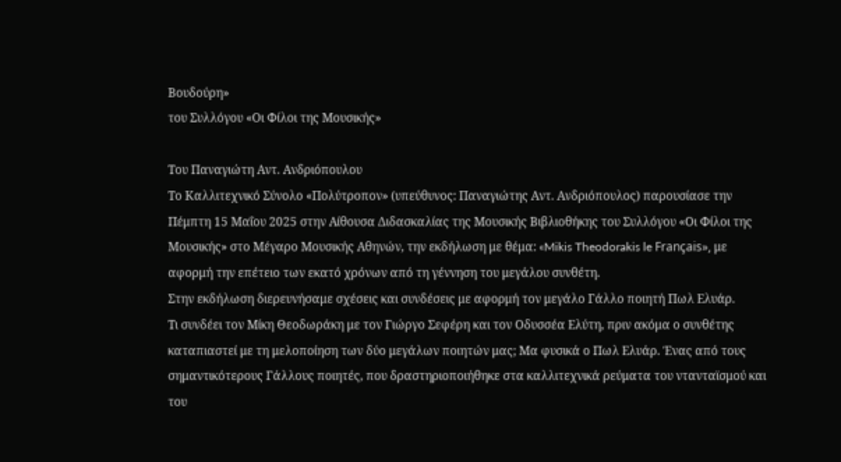Βουδούρη»
του Συλλόγου «Οι Φίλοι της Μουσικής»

Του Παναγιώτη Αντ. Ανδριόπουλου
Το Καλλιτεχνικό Σύνολο «Πολύτροπον» (υπεύθυνος: Παναγιώτης Αντ. Ανδριόπουλος) παρουσίασε την Πέμπτη 15 Μαΐου 2025 στην Αίθουσα Διδασκαλίας της Μουσικής Βιβλιοθήκης του Συλλόγου «Οι Φίλοι της Μουσικής» στο Μέγαρο Μουσικής Αθηνών, την εκδήλωση με θέμα: «Mikis Theodorakis le Français», με αφορμή την επέτειο των εκατό χρόνων από τη γέννηση του μεγάλου συνθέτη.
Στην εκδήλωση διερευνήσαμε σχέσεις και συνδέσεις με αφορμή τον μεγάλο Γάλλο ποιητή Πωλ Ελυάρ.
Τι συνδέει τον Μίκη Θεοδωράκη με τον Γιώργο Σεφέρη και τον Οδυσσέα Ελύτη, πριν ακόμα ο συνθέτης καταπιαστεί με τη μελοποίηση των δύο μεγάλων ποιητών μας; Μα φυσικά ο Πωλ Ελυάρ. Ένας από τους σημαντικότερους Γάλλους ποιητές, που δραστηριοποιήθηκε στα καλλιτεχνικά ρεύματα του ντανταϊσμού και του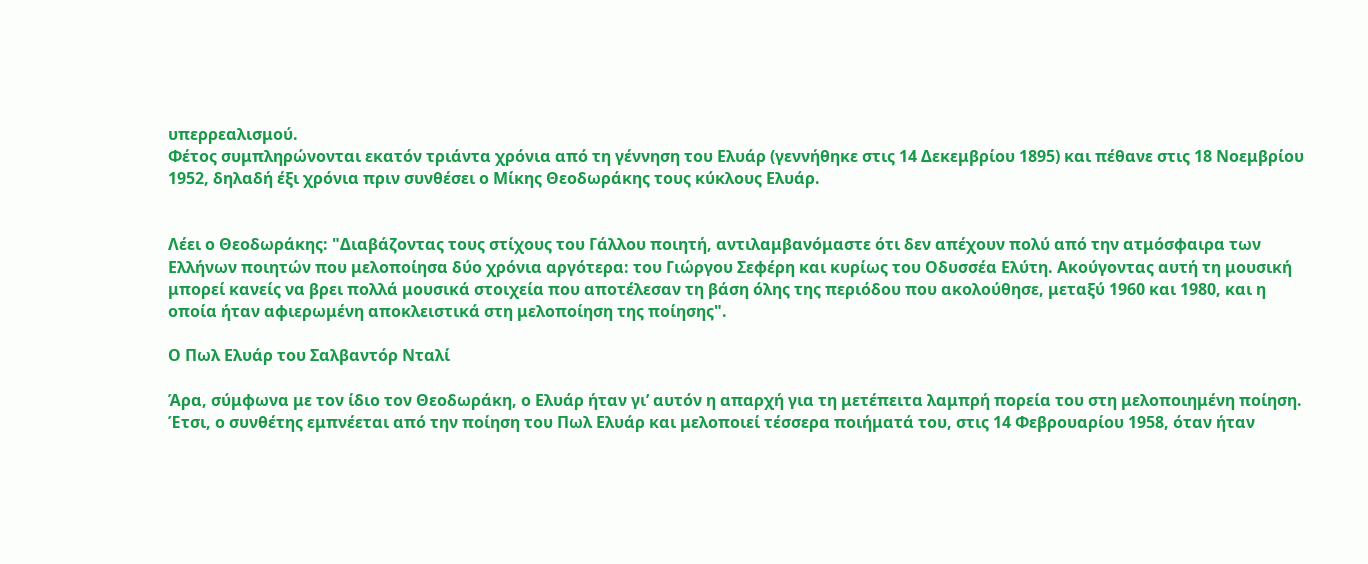υπερρεαλισμού.
Φέτος συμπληρώνονται εκατόν τριάντα χρόνια από τη γέννηση του Ελυάρ (γεννήθηκε στις 14 Δεκεμβρίου 1895) και πέθανε στις 18 Νοεμβρίου 1952, δηλαδή έξι χρόνια πριν συνθέσει ο Μίκης Θεοδωράκης τους κύκλους Ελυάρ.


Λέει ο Θεοδωράκης: "Διαβάζοντας τους στίχους του Γάλλου ποιητή, αντιλαμβανόμαστε ότι δεν απέχουν πολύ από την ατμόσφαιρα των Ελλήνων ποιητών που μελοποίησα δύο χρόνια αργότερα: του Γιώργου Σεφέρη και κυρίως του Οδυσσέα Ελύτη. Ακούγοντας αυτή τη μουσική μπορεί κανείς να βρει πολλά μουσικά στοιχεία που αποτέλεσαν τη βάση όλης της περιόδου που ακολούθησε, μεταξύ 1960 και 1980, και η οποία ήταν αφιερωμένη αποκλειστικά στη μελοποίηση της ποίησης".

Ο Πωλ Ελυάρ του Σαλβαντόρ Νταλί

Άρα, σύμφωνα με τον ίδιο τον Θεοδωράκη, ο Ελυάρ ήταν γι’ αυτόν η απαρχή για τη μετέπειτα λαμπρή πορεία του στη μελοποιημένη ποίηση. Έτσι, ο συνθέτης εμπνέεται από την ποίηση του Πωλ Ελυάρ και μελοποιεί τέσσερα ποιήματά του, στις 14 Φεβρουαρίου 1958, όταν ήταν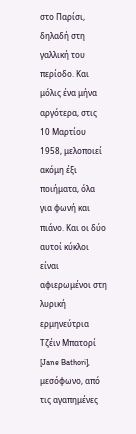στο Παρίσι, δηλαδή στη γαλλική του περίοδο. Και μόλις ένα μήνα αργότερα, στις 10 Μαρτίου 1958, μελοποιεί ακόμη έξι ποιήματα, όλα για φωνή και πιάνο. Και οι δύο αυτοί κύκλοι είναι αφιερωμένοι στη λυρική ερμηνεύτρια Τζέιν Μπατορί [Jane Bathori], μεσόφωνο, από τις αγαπημένες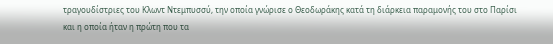τραγουδίστριες του Κλωντ Ντεμπυσσύ, την οποία γνώρισε ο Θεοδωράκης κατά τη διάρκεια παραμονής του στο Παρίσι και η οποία ήταν η πρώτη που τα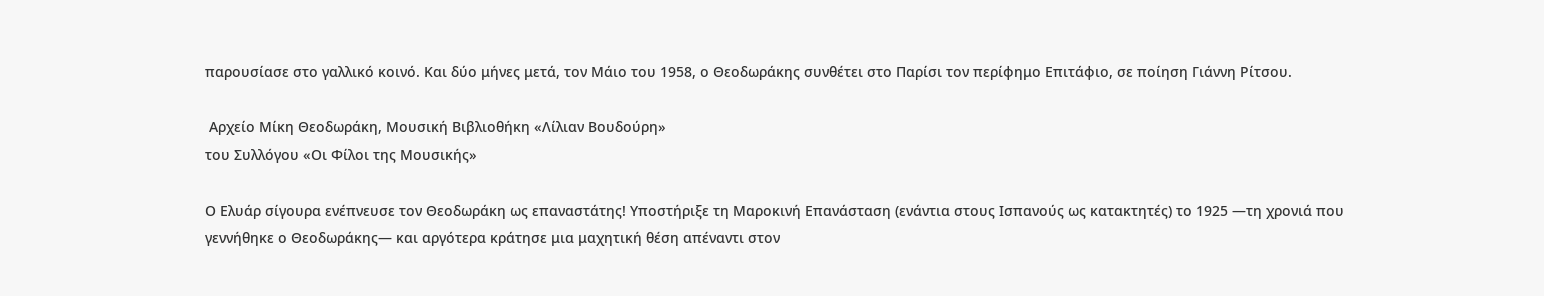παρουσίασε στο γαλλικό κοινό. Και δύο μήνες μετά, τον Μάιο του 1958, ο Θεοδωράκης συνθέτει στο Παρίσι τον περίφημο Επιτάφιο, σε ποίηση Γιάννη Ρίτσου.

 Αρχείο Μίκη Θεοδωράκη, Μουσική Βιβλιοθήκη «Λίλιαν Βουδούρη»
του Συλλόγου «Οι Φίλοι της Μουσικής»

Ο Ελυάρ σίγουρα ενέπνευσε τον Θεοδωράκη ως επαναστάτης! Υποστήριξε τη Μαροκινή Επανάσταση (ενάντια στους Ισπανούς ως κατακτητές) το 1925 —τη χρονιά που γεννήθηκε ο Θεοδωράκης— και αργότερα κράτησε μια μαχητική θέση απέναντι στον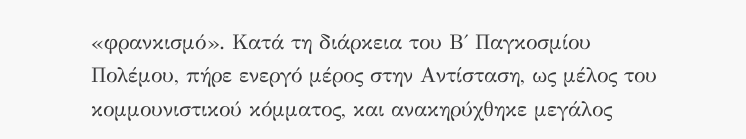«φρανκισμό». Κατά τη διάρκεια του Β΄ Παγκοσμίου Πολέμου, πήρε ενεργό μέρος στην Αντίσταση, ως μέλος του κομμουνιστικού κόμματος, και ανακηρύχθηκε μεγάλος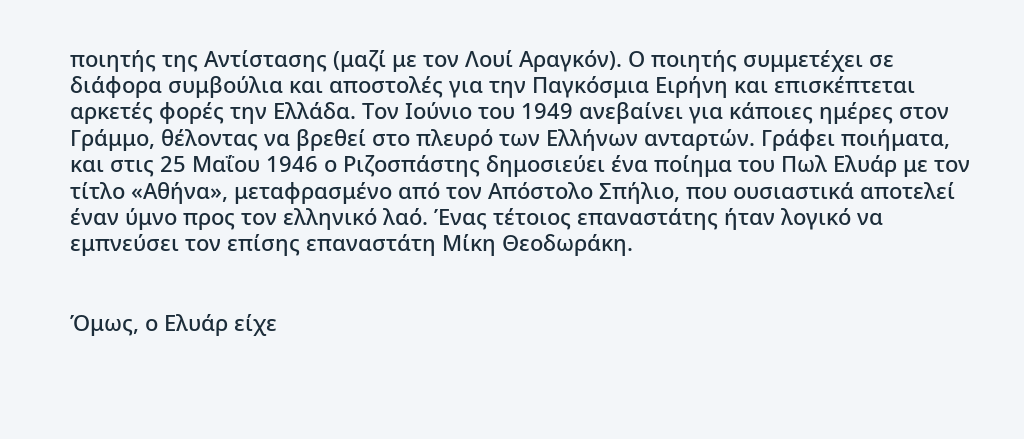ποιητής της Αντίστασης (μαζί με τον Λουί Αραγκόν). Ο ποιητής συμμετέχει σε διάφορα συμβούλια και αποστολές για την Παγκόσμια Ειρήνη και επισκέπτεται αρκετές φορές την Ελλάδα. Τον Ιούνιο του 1949 ανεβαίνει για κάποιες ημέρες στον Γράμμο, θέλοντας να βρεθεί στο πλευρό των Ελλήνων ανταρτών. Γράφει ποιήματα, και στις 25 Μαΐου 1946 ο Ριζοσπάστης δημοσιεύει ένα ποίημα του Πωλ Ελυάρ με τον τίτλο «Αθήνα», μεταφρασμένο από τον Απόστολο Σπήλιο, που ουσιαστικά αποτελεί έναν ύμνο προς τον ελληνικό λαό. Ένας τέτοιος επαναστάτης ήταν λογικό να εμπνεύσει τον επίσης επαναστάτη Μίκη Θεοδωράκη.


Όμως, ο Ελυάρ είχε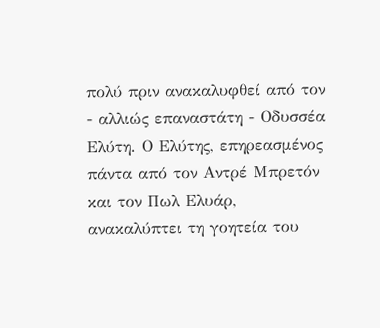πολύ πριν ανακαλυφθεί από τον - αλλιώς επαναστάτη - Οδυσσέα Ελύτη. Ο Ελύτης, επηρεασμένος πάντα από τον Αντρέ Μπρετόν και τον Πωλ Ελυάρ, ανακαλύπτει τη γοητεία του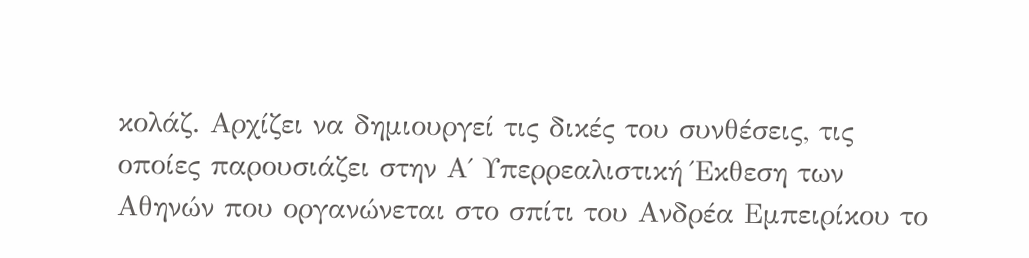κολάζ. Αρχίζει να δημιουργεί τις δικές του συνθέσεις, τις οποίες παρουσιάζει στην Α΄ Υπερρεαλιστική Έκθεση των Αθηνών που οργανώνεται στο σπίτι του Ανδρέα Εμπειρίκου το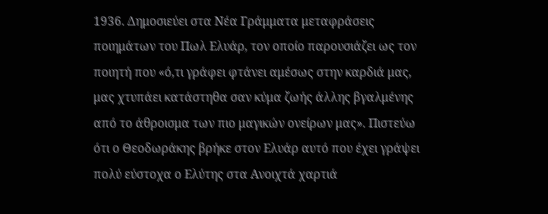1936. Δημοσιεύει στα Νέα Γράμματα μεταφράσεις ποιημάτων του Πωλ Ελυάρ, τον οποίο παρουσιάζει ως τον ποιητή που «ό,τι γράφει φτάνει αμέσως στην καρδιά μας, μας χτυπάει κατάστηθα σαν κύμα ζωής άλλης βγαλμένης από το άθροισμα των πιο μαγικών ονείρων μας». Πιστεύω ότι ο Θεοδωράκης βρήκε στον Ελυάρ αυτό που έχει γράψει πολύ εύστοχα ο Ελύτης στα Ανοιχτά χαρτιά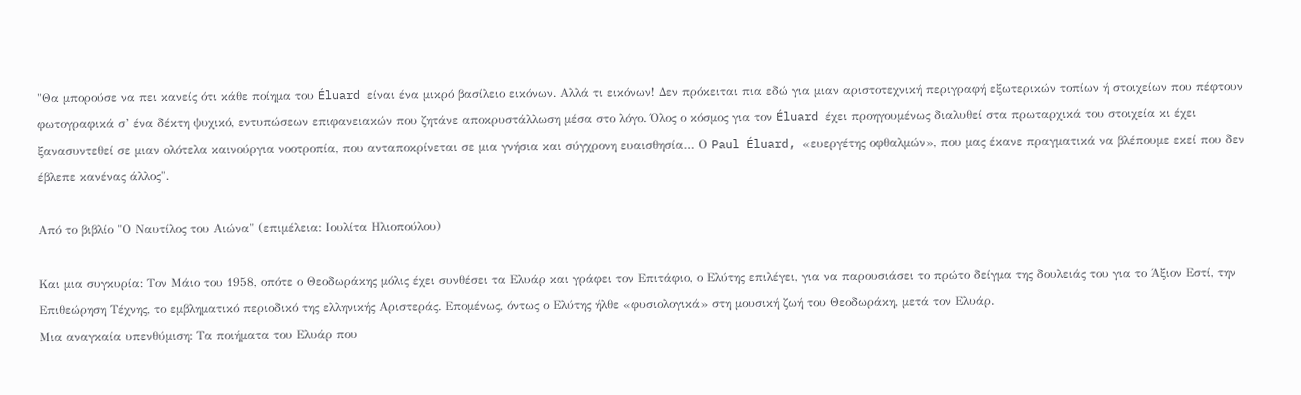"Θα μπορούσε να πει κανείς ότι κάθε ποίημα του Éluard είναι ένα μικρό βασίλειο εικόνων. Αλλά τι εικόνων! Δεν πρόκειται πια εδώ για μιαν αριστοτεχνική περιγραφή εξωτερικών τοπίων ή στοιχείων που πέφτουν φωτογραφικά σ’ ένα δέκτη ψυχικό, εντυπώσεων επιφανειακών που ζητάνε αποκρυστάλλωση μέσα στο λόγο. Όλος ο κόσμος για τον Éluard έχει προηγουμένως διαλυθεί στα πρωταρχικά του στοιχεία κι έχει ξανασυντεθεί σε μιαν ολότελα καινούργια νοοτροπία, που ανταποκρίνεται σε μια γνήσια και σύγχρονη ευαισθησία… Ο Paul Éluard, «ευεργέτης οφθαλμών», που μας έκανε πραγματικά να βλέπουμε εκεί που δεν έβλεπε κανένας άλλος".

Από το βιβλίο "Ο Ναυτίλος του Αιώνα" (επιμέλεια: Ιουλίτα Ηλιοπούλου)

Και μια συγκυρία: Τον Μάιο του 1958, οπότε ο Θεοδωράκης μόλις έχει συνθέσει τα Ελυάρ και γράφει τον Επιτάφιο, ο Ελύτης επιλέγει, για να παρουσιάσει το πρώτο δείγμα της δουλειάς του για το Άξιον Εστί, την Επιθεώρηση Τέχνης, το εμβληματικό περιοδικό της ελληνικής Αριστεράς. Επομένως, όντως ο Ελύτης ήλθε «φυσιολογικά» στη μουσική ζωή του Θεοδωράκη, μετά τον Ελυάρ.
Μια αναγκαία υπενθύμιση: Τα ποιήματα του Ελυάρ που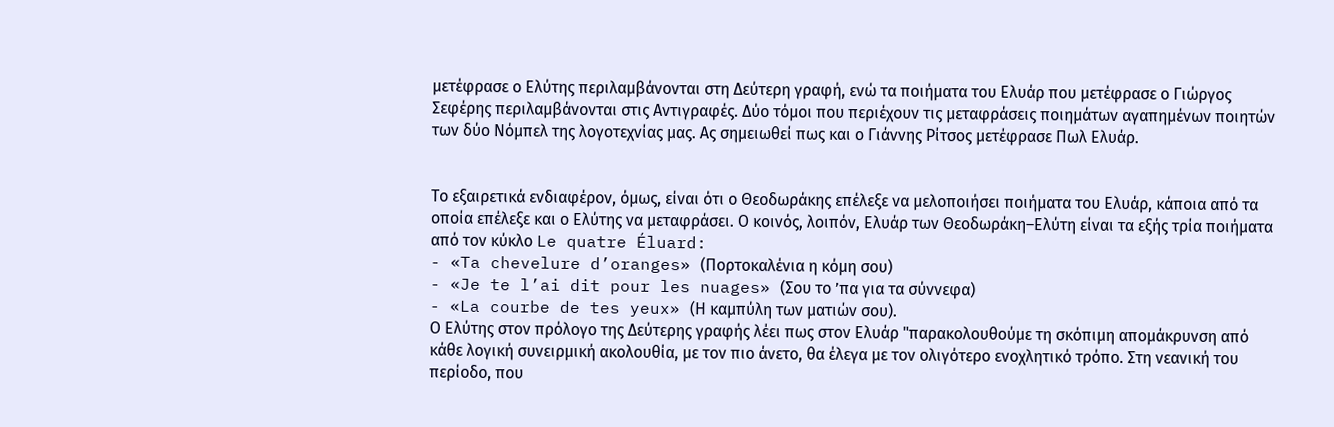μετέφρασε ο Ελύτης περιλαμβάνονται στη Δεύτερη γραφή, ενώ τα ποιήματα του Ελυάρ που μετέφρασε ο Γιώργος Σεφέρης περιλαμβάνονται στις Αντιγραφές. Δύο τόμοι που περιέχουν τις μεταφράσεις ποιημάτων αγαπημένων ποιητών των δύο Νόμπελ της λογοτεχνίας μας. Ας σημειωθεί πως και ο Γιάννης Ρίτσος μετέφρασε Πωλ Ελυάρ.


Το εξαιρετικά ενδιαφέρον, όμως, είναι ότι ο Θεοδωράκης επέλεξε να μελοποιήσει ποιήματα του Ελυάρ, κάποια από τα οποία επέλεξε και ο Ελύτης να μεταφράσει. Ο κοινός, λοιπόν, Ελυάρ των Θεοδωράκη–Ελύτη είναι τα εξής τρία ποιήματα από τον κύκλο Le quatre Éluard:
- «Ta chevelure d’oranges» (Πορτοκαλένια η κόμη σου)
- «Je te l’ai dit pour les nuages» (Σου τo ’πα για τα σύννεφα)
- «La courbe de tes yeux» (Η καμπύλη των ματιών σου).
Ο Ελύτης στον πρόλογο της Δεύτερης γραφής λέει πως στον Ελυάρ "παρακολουθούμε τη σκόπιμη απομάκρυνση από κάθε λογική συνειρμική ακολουθία, με τον πιο άνετο, θα έλεγα με τον ολιγότερο ενοχλητικό τρόπο. Στη νεανική του περίοδο, που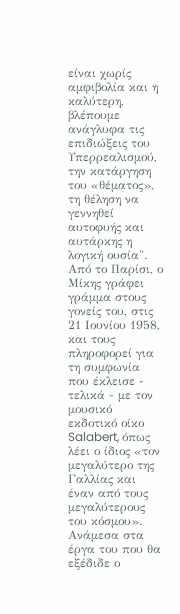είναι χωρίς αμφιβολία και η καλύτερη, βλέπουμε ανάγλυφα τις επιδιώξεις του Υπερρεαλισμού, την κατάργηση του «θέματος», τη θέληση να γεννηθεί αυτοφυής και αυτάρκης η λογική ουσία".
Από το Παρίσι, ο Μίκης γράφει γράμμα στους γονείς του, στις 21 Ιουνίου 1958, και τους πληροφορεί για τη συμφωνία που έκλεισε - τελικά - με τον μουσικό εκδοτικό οίκο Salabert, όπως λέει ο ίδιος «τον μεγαλύτερο της Γαλλίας και έναν από τους μεγαλύτερους του κόσμου». Ανάμεσα στα έργα του που θα εξέδιδε ο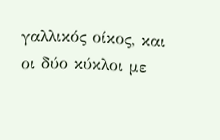γαλλικός οίκος, και οι δύο κύκλοι με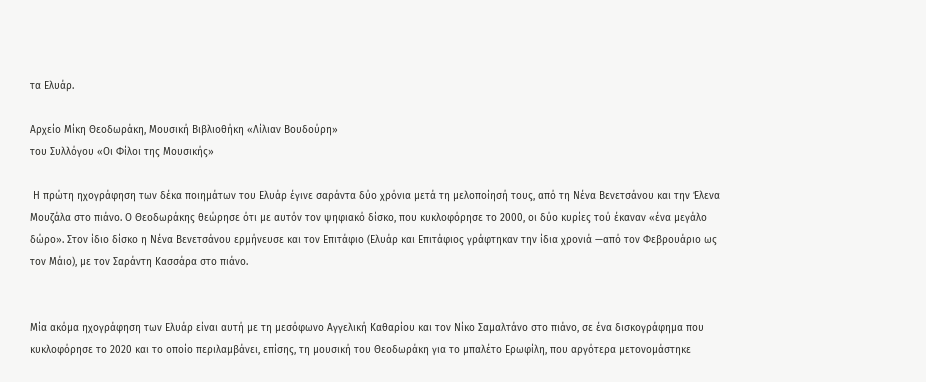τα Ελυάρ.

Αρχείο Μίκη Θεοδωράκη, Μουσική Βιβλιοθήκη «Λίλιαν Βουδούρη»
του Συλλόγου «Οι Φίλοι της Μουσικής»

 Η πρώτη ηχογράφηση των δέκα ποιημάτων του Ελυάρ έγινε σαράντα δύο χρόνια μετά τη μελοποίησή τους, από τη Νένα Βενετσάνου και την Έλενα Μουζάλα στο πιάνο. Ο Θεοδωράκης θεώρησε ότι με αυτόν τον ψηφιακό δίσκο, που κυκλοφόρησε το 2000, οι δύο κυρίες τού έκαναν «ένα μεγάλο δώρο». Στον ίδιο δίσκο η Νένα Βενετσάνου ερμήνευσε και τον Επιτάφιο (Ελυάρ και Επιτάφιος γράφτηκαν την ίδια χρονιά —από τον Φεβρουάριο ως τον Μάιο), με τον Σαράντη Κασσάρα στο πιάνο.


Μία ακόμα ηχογράφηση των Ελυάρ είναι αυτή με τη μεσόφωνο Αγγελική Καθαρίου και τον Νίκο Σαμαλτάνο στο πιάνο, σε ένα δισκογράφημα που κυκλοφόρησε το 2020 και το οποίο περιλαμβάνει, επίσης, τη μουσική του Θεοδωράκη για το μπαλέτο Ερωφίλη, που αργότερα μετονομάστηκε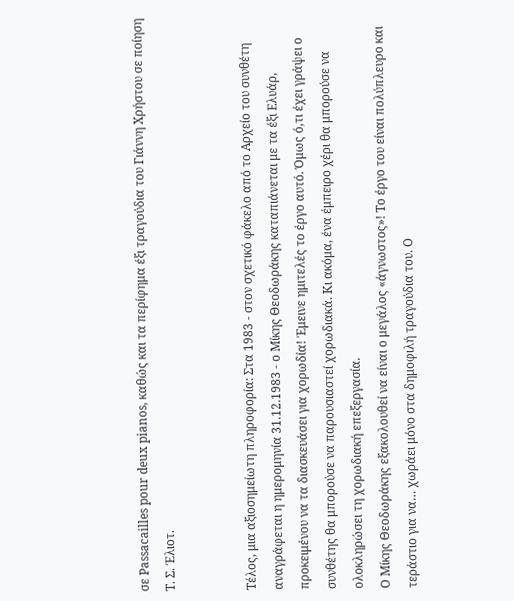σε Passacailles pour deux pianos, καθώς και τα περίφημα έξι τραγούδια του Γιάννη Χρήστου σε ποίηση Τ. Σ. Έλιοτ.


Τέλος, μια αξιοσημείωτη πληροφορία: Στα 1983 - στον σχετικό φάκελο από το Αρχείο του συνθέτη αναγράφεται η ημερομηνία 31.12.1983 - ο Μίκης Θεοδωράκης καταπιάνεται με τα έξι Ελυάρ, προκειμένου να τα διασκευάσει για χορωδία! Έμεινε ημιτελές το έργο αυτό. Όμως ό,τι έχει γράψει ο συνθέτης θα μπορούσε να παρουσιαστεί χορωδιακά. Κι ακόμα, ένα έμπειρο χέρι θα μπορούσε να ολοκληρώσει τη χορωδιακή επεξεργασία.
Ο Μίκης Θεοδωράκης εξακολουθεί να είναι ο μεγάλος «άγνωστος»! Το έργο του είναι πολύπλευρο και τεράστιο για να… χωράει μόνο στα δημοφιλή τραγούδια του. Ο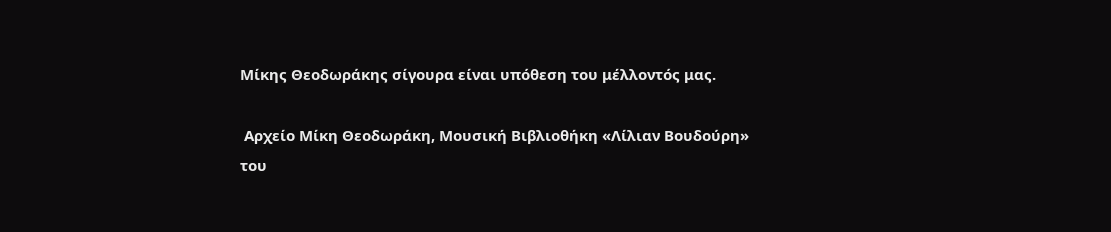Μίκης Θεοδωράκης σίγουρα είναι υπόθεση του μέλλοντός μας.

 Αρχείο Μίκη Θεοδωράκη, Μουσική Βιβλιοθήκη «Λίλιαν Βουδούρη»
του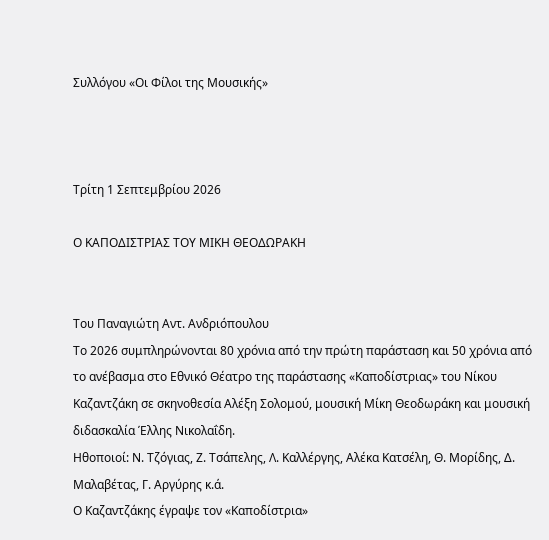Συλλόγου «Οι Φίλοι της Μουσικής»



Τρίτη 1 Σεπτεμβρίου 2026

Ο ΚΑΠΟΔΙΣΤΡΙΑΣ ΤΟΥ ΜΙΚΗ ΘΕΟΔΩΡΑΚΗ


Του Παναγιώτη Αντ. Ανδριόπουλου
Το 2026 συμπληρώνονται 80 χρόνια από την πρώτη παράσταση και 50 χρόνια από το ανέβασμα στο Εθνικό Θέατρο της παράστασης «Καποδίστριας» του Νίκου Καζαντζάκη σε σκηνοθεσία Αλέξη Σολομού, μουσική Μίκη Θεοδωράκη και μουσική διδασκαλία Έλλης Νικολαΐδη.
Ηθοποιοί: Ν. Τζόγιας, Ζ. Τσάπελης, Λ. Καλλέργης, Αλέκα Κατσέλη, Θ. Μορίδης, Δ. Μαλαβέτας, Γ. Αργύρης κ.ά.
Ο Καζαντζάκης έγραψε τον «Καποδίστρια»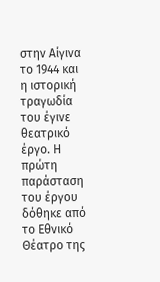στην Αίγινα το 1944 και η ιστορική τραγωδία του έγινε θεατρικό έργο. Η πρώτη παράσταση του έργου δόθηκε από το Εθνικό Θέατρο της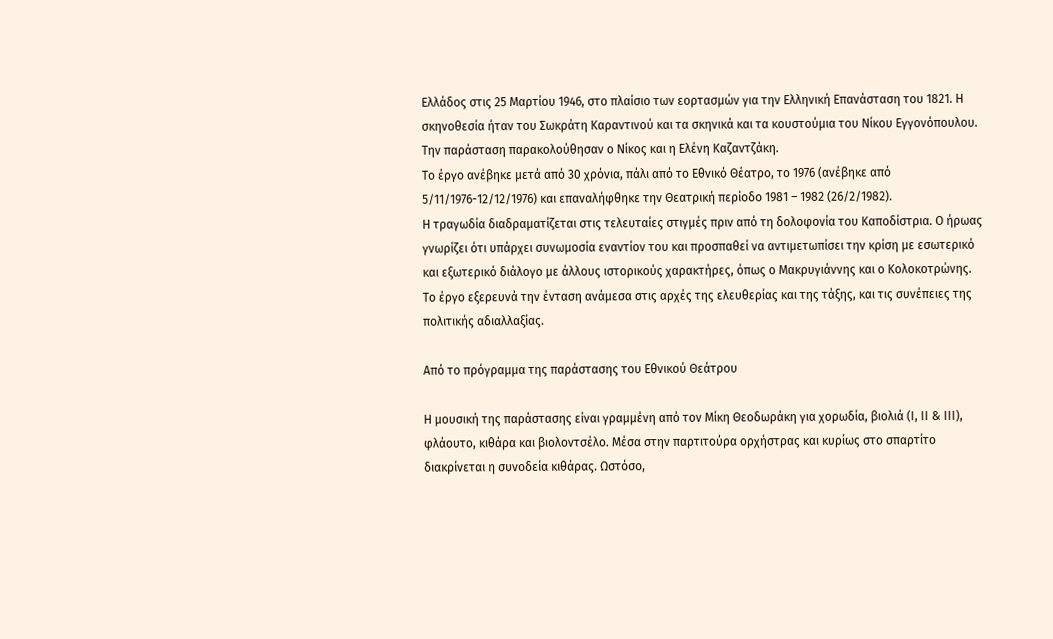Ελλάδος στις 25 Μαρτίου 1946, στο πλαίσιο των εορτασμών για την Ελληνική Επανάσταση του 1821. Η σκηνοθεσία ήταν του Σωκράτη Καραντινού και τα σκηνικά και τα κουστούμια του Νίκου Εγγονόπουλου. Την παράσταση παρακολούθησαν ο Νίκος και η Ελένη Καζαντζάκη.
Το έργο ανέβηκε μετά από 30 χρόνια, πάλι από το Εθνικό Θέατρο, το 1976 (ανέβηκε από 5/11/1976-12/12/1976) και επαναλήφθηκε την Θεατρική περίοδο 1981 – 1982 (26/2/1982).
Η τραγωδία διαδραματίζεται στις τελευταίες στιγμές πριν από τη δολοφονία του Καποδίστρια. Ο ήρωας γνωρίζει ότι υπάρχει συνωμοσία εναντίον του και προσπαθεί να αντιμετωπίσει την κρίση με εσωτερικό και εξωτερικό διάλογο με άλλους ιστορικούς χαρακτήρες, όπως ο Μακρυγιάννης και ο Κολοκοτρώνης. Το έργο εξερευνά την ένταση ανάμεσα στις αρχές της ελευθερίας και της τάξης, και τις συνέπειες της πολιτικής αδιαλλαξίας.

Από το πρόγραμμα της παράστασης του Εθνικού Θεάτρου

Η μουσική της παράστασης είναι γραμμένη από τον Μίκη Θεοδωράκη για χορωδία, βιολιά (Ι, ΙΙ & ΙΙΙ), φλάουτο, κιθάρα και βιολοντσέλο. Μέσα στην παρτιτούρα ορχήστρας και κυρίως στο σπαρτίτο διακρίνεται η συνοδεία κιθάρας. Ωστόσο,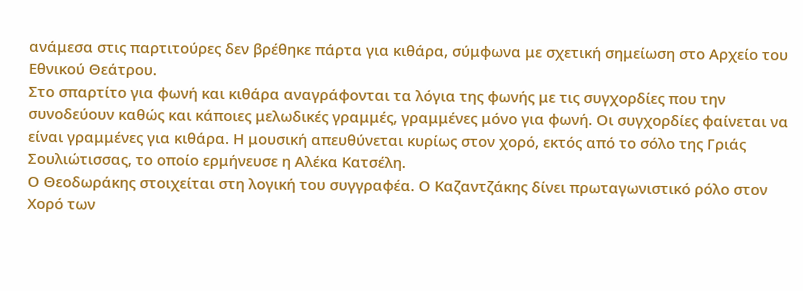ανάμεσα στις παρτιτούρες δεν βρέθηκε πάρτα για κιθάρα, σύμφωνα με σχετική σημείωση στο Αρχείο του Εθνικού Θεάτρου.
Στο σπαρτίτο για φωνή και κιθάρα αναγράφονται τα λόγια της φωνής με τις συγχορδίες που την συνοδεύουν καθώς και κάποιες μελωδικές γραμμές, γραμμένες μόνο για φωνή. Οι συγχορδίες φαίνεται να είναι γραμμένες για κιθάρα. Η μουσική απευθύνεται κυρίως στον χορό, εκτός από το σόλο της Γριάς Σουλιώτισσας, το οποίο ερμήνευσε η Αλέκα Κατσέλη.
Ο Θεοδωράκης στοιχείται στη λογική του συγγραφέα. Ο Καζαντζάκης δίνει πρωταγωνιστικό ρόλο στον Χορό των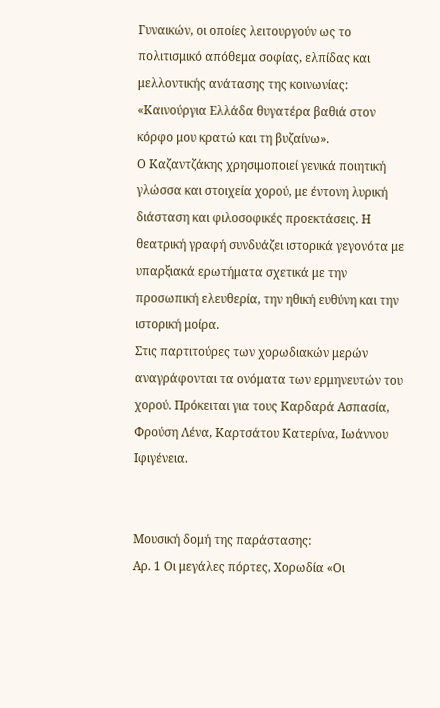Γυναικών, οι οποίες λειτουργούν ως το πολιτισμικό απόθεμα σοφίας, ελπίδας και μελλοντικής ανάτασης της κοινωνίας: «Καινούργια Ελλάδα θυγατέρα βαθιά στον κόρφο μου κρατώ και τη βυζαίνω».
Ο Καζαντζάκης χρησιμοποιεί γενικά ποιητική γλώσσα και στοιχεία χορού, με έντονη λυρική διάσταση και φιλοσοφικές προεκτάσεις. Η θεατρική γραφή συνδυάζει ιστορικά γεγονότα με υπαρξιακά ερωτήματα σχετικά με την προσωπική ελευθερία, την ηθική ευθύνη και την ιστορική μοίρα.
Στις παρτιτούρες των χορωδιακών μερών αναγράφονται τα ονόματα των ερμηνευτών του χορού. Πρόκειται για τους Καρδαρά Ασπασία, Φρούση Λένα, Καρτσάτου Κατερίνα, Ιωάννου Ιφιγένεια.


Μουσική δομή της παράστασης:
Αρ. 1 Οι μεγάλες πόρτες, Χορωδία «Οι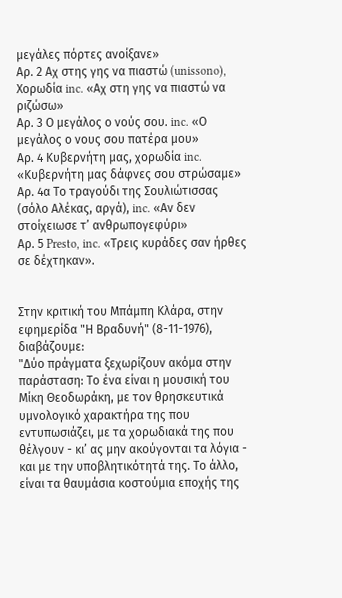μεγάλες πόρτες ανοίξανε»
Αρ. 2 Αχ στης γης να πιαστώ (unissono), Χορωδία inc. «Αχ στη γης να πιαστώ να ριζώσω»
Αρ. 3 Ο μεγάλος ο νούς σου. inc. «Ο μεγάλος ο νους σου πατέρα μου»
Αρ. 4 Κυβερνήτη μας, χορωδία inc. «Κυβερνήτη μας δάφνες σου στρώσαμε»
Αρ. 4α Το τραγούδι της Σουλιώτισσας (σόλο Αλέκας, αργά), inc. «Αν δεν στοίχειωσε τ’ ανθρωπογεφύρι»
Αρ. 5 Presto, inc. «Τρεις κυράδες σαν ήρθες σε δέχτηκαν».


Στην κριτική του Μπάμπη Κλάρα, στην εφημερίδα "Η Βραδυνή" (8-11-1976), διαβάζουμε:
"Δύο πράγματα ξεχωρίζουν ακόμα στην παράσταση: Το ένα είναι η μουσική του Μίκη Θεοδωράκη, με τον θρησκευτικά υμνολογικό χαρακτήρα της που εντυπωσιάζει, με τα χορωδιακά της που θέλγουν - κι’ ας μην ακούγονται τα λόγια - και με την υποβλητικότητά της. Το άλλο, είναι τα θαυμάσια κοστούμια εποχής της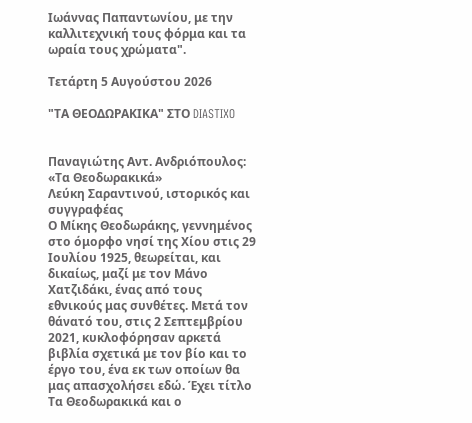Ιωάννας Παπαντωνίου, με την καλλιτεχνική τους φόρμα και τα ωραία τους χρώματα".

Τετάρτη 5 Αυγούστου 2026

"ΤΑ ΘΕΟΔΩΡΑΚΙΚΑ" ΣΤΟ DIASTIXO


Παναγιώτης Αντ. Ανδριόπουλος: «Τα Θεοδωρακικά»
Λεύκη Σαραντινού, ιστορικός και συγγραφέας
Ο Μίκης Θεοδωράκης, γεννημένος στο όμορφο νησί της Χίου στις 29 Ιουλίου 1925, θεωρείται, και δικαίως, μαζί με τον Μάνο Χατζιδάκι, ένας από τους εθνικούς μας συνθέτες. Μετά τον θάνατό του, στις 2 Σεπτεμβρίου 2021, κυκλοφόρησαν αρκετά βιβλία σχετικά με τον βίο και το έργο του, ένα εκ των οποίων θα μας απασχολήσει εδώ. Έχει τίτλο Τα Θεοδωρακικά και ο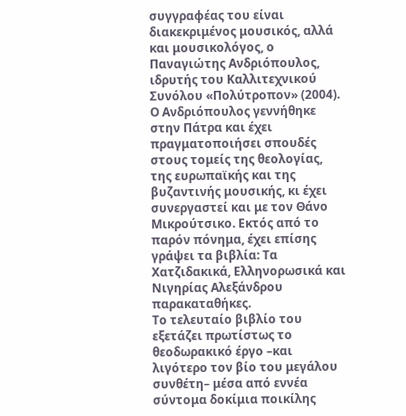συγγραφέας του είναι διακεκριμένος μουσικός, αλλά και μουσικολόγος, ο Παναγιώτης Ανδριόπουλος, ιδρυτής του Καλλιτεχνικού Συνόλου «Πολύτροπον» (2004). Ο Ανδριόπουλος γεννήθηκε στην Πάτρα και έχει πραγματοποιήσει σπουδές στους τομείς της θεολογίας, της ευρωπαϊκής και της βυζαντινής μουσικής, κι έχει συνεργαστεί και με τον Θάνο Μικρούτσικο. Εκτός από το παρόν πόνημα, έχει επίσης γράψει τα βιβλία: Τα Χατζιδακικά, Ελληνορωσικά και Νιγηρίας Αλεξάνδρου παρακαταθήκες.
Το τελευταίο βιβλίο του εξετάζει πρωτίστως το θεοδωρακικό έργο –και λιγότερο τον βίο του μεγάλου συνθέτη– μέσα από εννέα σύντομα δοκίμια ποικίλης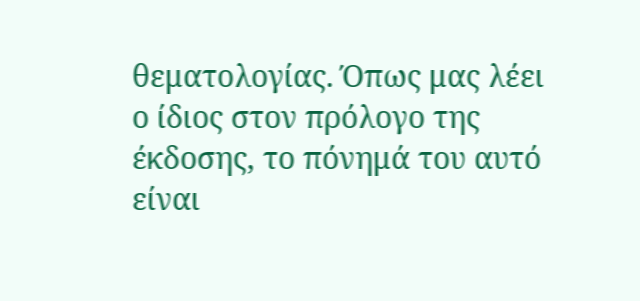θεματολογίας. Όπως μας λέει ο ίδιος στον πρόλογο της έκδοσης, το πόνημά του αυτό είναι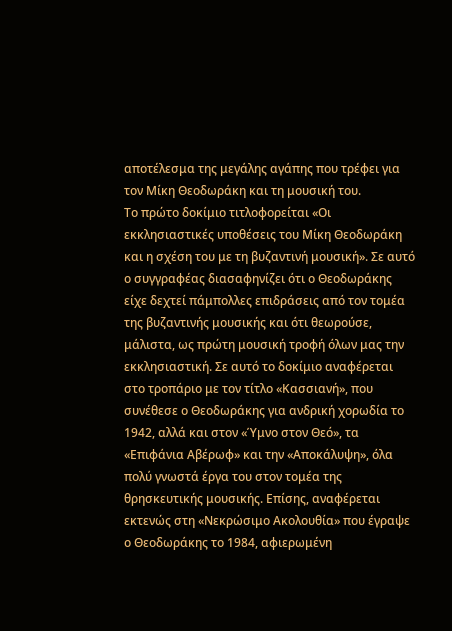αποτέλεσμα της μεγάλης αγάπης που τρέφει για τον Μίκη Θεοδωράκη και τη μουσική του.
Το πρώτο δοκίμιο τιτλοφορείται «Οι εκκλησιαστικές υποθέσεις του Μίκη Θεοδωράκη και η σχέση του με τη βυζαντινή μουσική». Σε αυτό ο συγγραφέας διασαφηνίζει ότι ο Θεοδωράκης είχε δεχτεί πάμπολλες επιδράσεις από τον τομέα της βυζαντινής μουσικής και ότι θεωρούσε, μάλιστα, ως πρώτη μουσική τροφή όλων μας την εκκλησιαστική. Σε αυτό το δοκίμιο αναφέρεται στο τροπάριο με τον τίτλο «Κασσιανή», που συνέθεσε ο Θεοδωράκης για ανδρική χορωδία το 1942, αλλά και στον «Ύμνο στον Θεό», τα «Επιφάνια Αβέρωφ» και την «Αποκάλυψη», όλα πολύ γνωστά έργα του στον τομέα της θρησκευτικής μουσικής. Επίσης, αναφέρεται εκτενώς στη «Νεκρώσιμο Ακολουθία» που έγραψε ο Θεοδωράκης το 1984, αφιερωμένη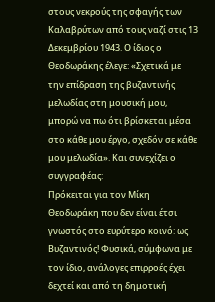στους νεκρούς της σφαγής των Καλαβρύτων από τους ναζί στις 13 Δεκεμβρίου 1943. Ο ίδιος ο Θεοδωράκης έλεγε: «Σχετικά με την επίδραση της βυζαντινής μελωδίας στη μουσική μου, μπορώ να πω ότι βρίσκεται μέσα στο κάθε μου έργο, σχεδόν σε κάθε μου μελωδία». Και συνεχίζει ο συγγραφέας:
Πρόκειται για τον Μίκη Θεοδωράκη που δεν είναι έτσι γνωστός στο ευρύτερο κοινό: ως Βυζαντινός! Φυσικά, σύμφωνα με τον ίδιο, ανάλογες επιρροές έχει δεχτεί και από τη δημοτική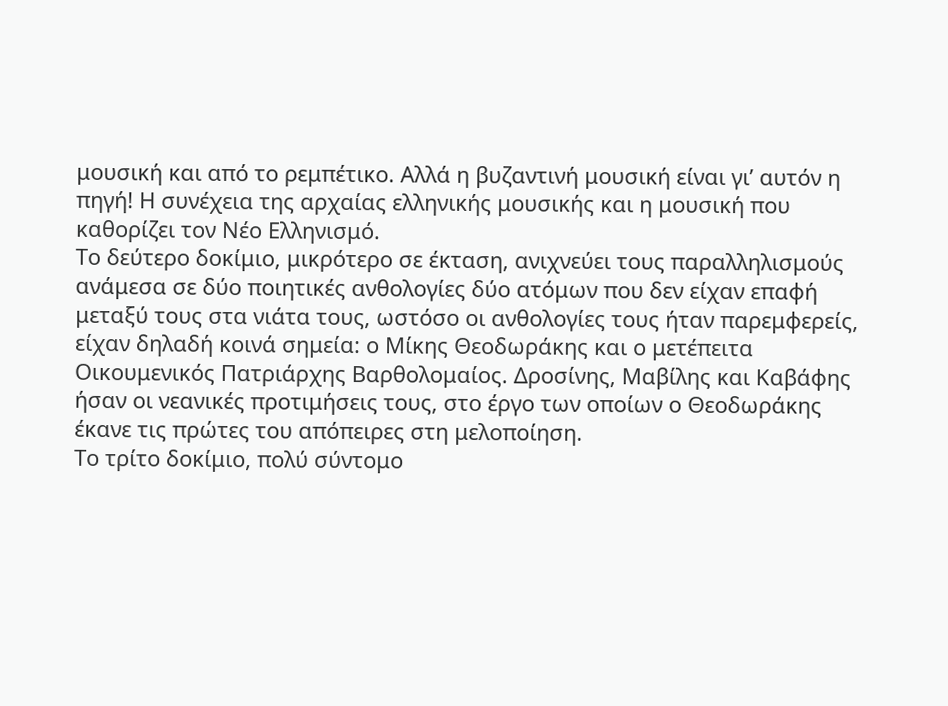μουσική και από το ρεμπέτικο. Αλλά η βυζαντινή μουσική είναι γι’ αυτόν η πηγή! Η συνέχεια της αρχαίας ελληνικής μουσικής και η μουσική που καθορίζει τον Νέο Ελληνισμό.
Το δεύτερο δοκίμιο, μικρότερο σε έκταση, ανιχνεύει τους παραλληλισμούς ανάμεσα σε δύο ποιητικές ανθολογίες δύο ατόμων που δεν είχαν επαφή μεταξύ τους στα νιάτα τους, ωστόσο οι ανθολογίες τους ήταν παρεμφερείς, είχαν δηλαδή κοινά σημεία: ο Μίκης Θεοδωράκης και ο μετέπειτα Οικουμενικός Πατριάρχης Βαρθολομαίος. Δροσίνης, Μαβίλης και Καβάφης ήσαν οι νεανικές προτιμήσεις τους, στο έργο των οποίων ο Θεοδωράκης έκανε τις πρώτες του απόπειρες στη μελοποίηση.
Το τρίτο δοκίμιο, πολύ σύντομο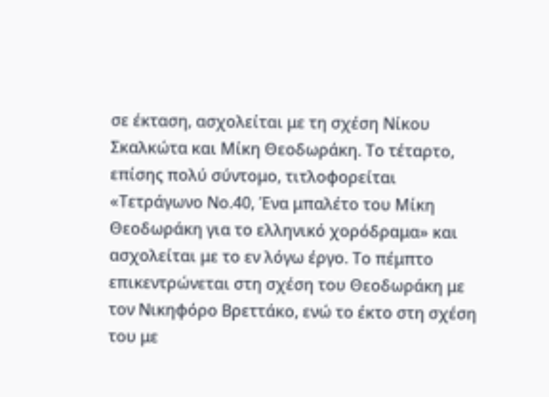σε έκταση, ασχολείται με τη σχέση Νίκου Σκαλκώτα και Μίκη Θεοδωράκη. Το τέταρτο, επίσης πολύ σύντομο, τιτλοφορείται «Τετράγωνο Νο.40, Ένα μπαλέτο του Μίκη Θεοδωράκη για το ελληνικό χορόδραμα» και ασχολείται με το εν λόγω έργο. Το πέμπτο επικεντρώνεται στη σχέση του Θεοδωράκη με τον Νικηφόρο Βρεττάκο, ενώ το έκτο στη σχέση του με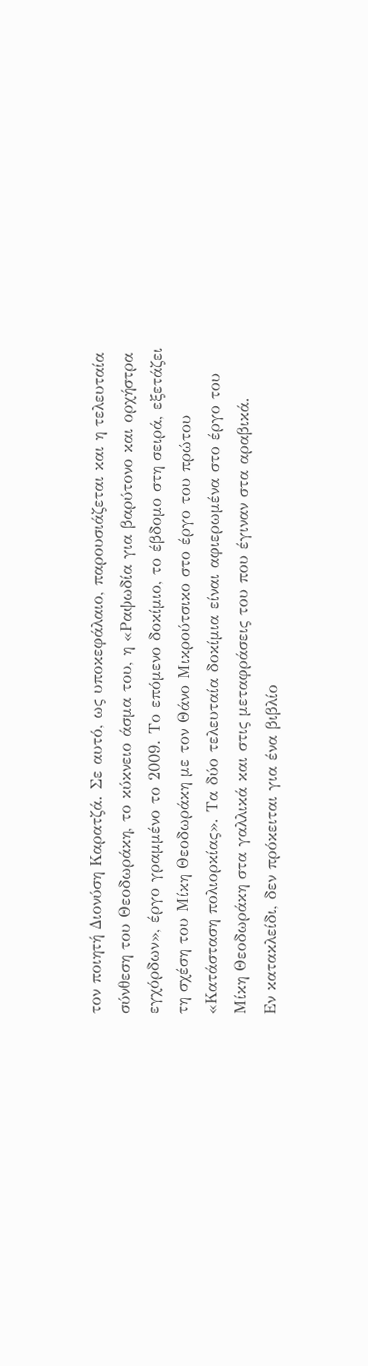τον ποιητή Διονύση Καρατζά. Σε αυτό, ως υποκεφάλαιο, παρουσιάζεται και η τελευταία σύνθεση του Θεοδωράκη, το κύκνειο άσμα του, η «Ραψωδία για βαρύτονο και ορχήστρα εγχόρδων», έργο γραμμένο το 2009. Το επόμενο δοκίμιο, το έβδομο στη σειρά, εξετάζει τη σχέση του Μίκη Θεοδωράκη με τον Θάνο Μικρούτσικο στο έργο του πρώτου «Κατάσταση πολιορκίας». Τα δύο τελευταία δοκίμια είναι αφιερωμένα στο έργο του Μίκη Θεοδωράκη στα γαλλικά και στις μεταφράσεις του που έγιναν στα αραβικά.
Εν κατακλείδι, δεν πρόκειται για ένα βιβλίο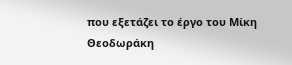που εξετάζει το έργο του Μίκη Θεοδωράκη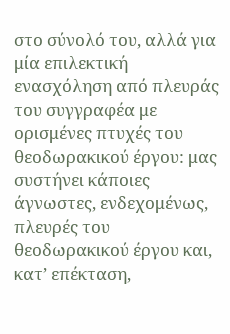στο σύνολό του, αλλά για μία επιλεκτική ενασχόληση από πλευράς του συγγραφέα με ορισμένες πτυχές του θεοδωρακικού έργου: μας συστήνει κάποιες άγνωστες, ενδεχομένως, πλευρές του θεοδωρακικού έργου και, κατ’ επέκταση,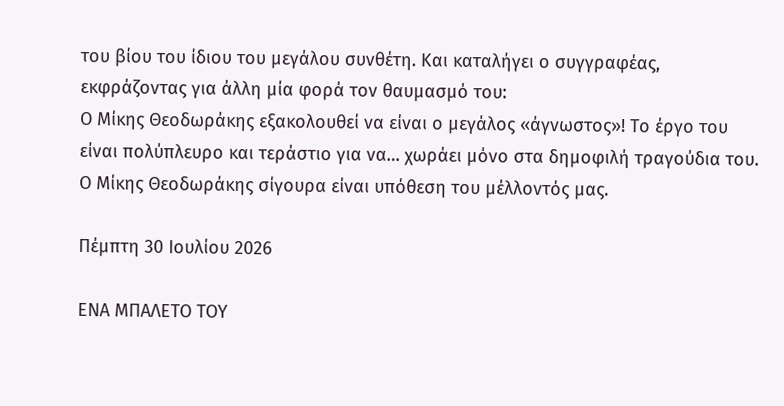του βίου του ίδιου του μεγάλου συνθέτη. Και καταλήγει ο συγγραφέας, εκφράζοντας για άλλη μία φορά τον θαυμασμό του:
Ο Μίκης Θεοδωράκης εξακολουθεί να είναι ο μεγάλος «άγνωστος»! Το έργο του είναι πολύπλευρο και τεράστιο για να… χωράει μόνο στα δημοφιλή τραγούδια του. Ο Μίκης Θεοδωράκης σίγουρα είναι υπόθεση του μέλλοντός μας.

Πέμπτη 30 Ιουλίου 2026

ΕΝΑ ΜΠΑΛΕΤΟ ΤΟΥ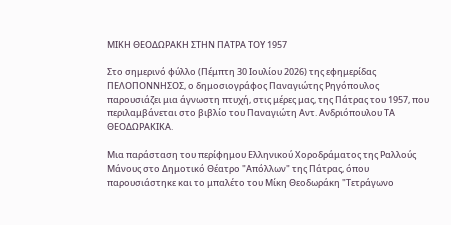ΜΙΚΗ ΘΕΟΔΩΡΑΚΗ ΣΤΗΝ ΠΑΤΡΑ ΤΟΥ 1957

Στο σημερινό φύλλο (Πέμπτη 30 Ιουλίου 2026) της εφημερίδας ΠΕΛΟΠΟΝΝΗΣΟΣ, ο δημοσιογράφος Παναγιώτης Ρηγόπουλος παρουσιάζει μια άγνωστη πτυχή, στις μέρες μας, της Πάτρας του 1957, που περιλαμβάνεται στο βιβλίο του Παναγιώτη Αντ. Ανδριόπουλου ΤΑ ΘΕΟΔΩΡΑΚΙΚΑ.

Μια παράσταση του περίφημου Ελληνικού Χοροδράματος της Ραλλούς Μάνους στο Δημοτικό Θέατρο "Απόλλων" της Πάτρας, όπου παρουσιάστηκε και το μπαλέτο του Μίκη Θεοδωράκη "Τετράγωνο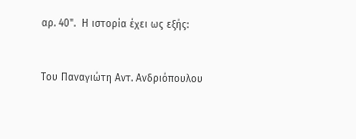αρ. 40".  Η ιστορία έχει ως εξής:


Του Παναγιώτη Αντ. Ανδριόπουλου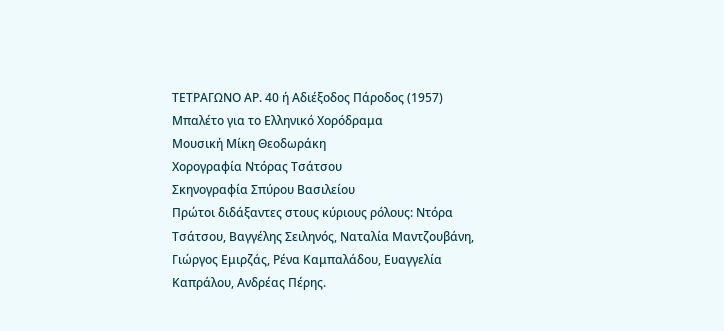ΤΕΤΡΑΓΩΝΟ ΑΡ. 40 ή Αδιέξοδος Πάροδος (1957)
Μπαλέτο για το Ελληνικό Χορόδραμα
Μουσική Μίκη Θεοδωράκη
Χορογραφία Ντόρας Τσάτσου
Σκηνογραφία Σπύρου Βασιλείου
Πρώτοι διδάξαντες στους κύριους ρόλους: Ντόρα Τσάτσου, Βαγγέλης Σειληνός, Ναταλία Μαντζουβάνη, Γιώργος Εμιρζάς, Ρένα Καμπαλάδου, Ευαγγελία Καπράλου, Ανδρέας Πέρης.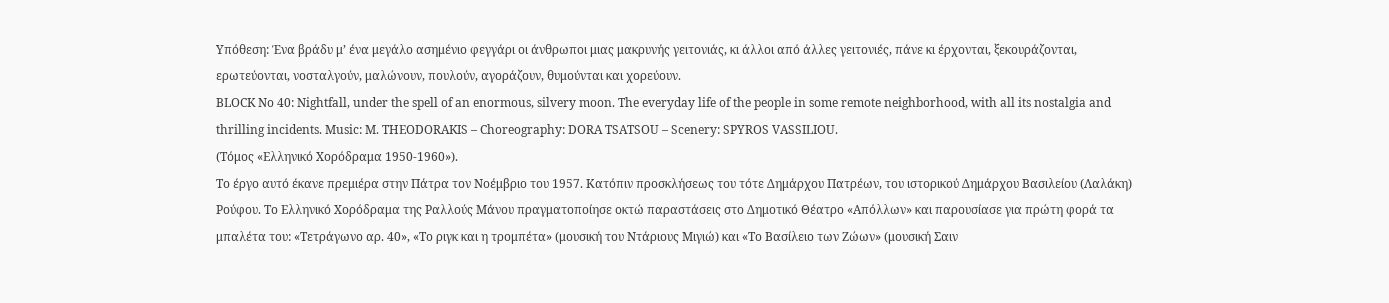Υπόθεση: Ένα βράδυ μ’ ένα μεγάλο ασημένιο φεγγάρι οι άνθρωποι μιας μακρυνής γειτονιάς, κι άλλοι από άλλες γειτονιές, πάνε κι έρχονται, ξεκουράζονται, ερωτεύονται, νοσταλγούν, μαλώνουν, πουλούν, αγοράζουν, θυμούνται και χορεύουν.
BLOCK No 40: Nightfall, under the spell of an enormous, silvery moon. The everyday life of the people in some remote neighborhood, with all its nostalgia and thrilling incidents. Music: M. THEODORAKIS – Choreography: DORA TSATSOU – Scenery: SPYROS VASSILIOU.
(Τόμος «Ελληνικό Χορόδραμα 1950-1960»).
Το έργο αυτό έκανε πρεμιέρα στην Πάτρα τον Νοέμβριο του 1957. Κατόπιν προσκλήσεως του τότε Δημάρχου Πατρέων, του ιστορικού Δημάρχου Βασιλείου (Λαλάκη) Ρούφου. Το Ελληνικό Χορόδραμα της Ραλλούς Μάνου πραγματοποίησε οκτώ παραστάσεις στο Δημοτικό Θέατρο «Απόλλων» και παρουσίασε για πρώτη φορά τα μπαλέτα του: «Τετράγωνο αρ. 40», «Το ριγκ και η τρομπέτα» (μουσική του Ντάριους Μιγιώ) και «Το Βασίλειο των Ζώων» (μουσική Σαιν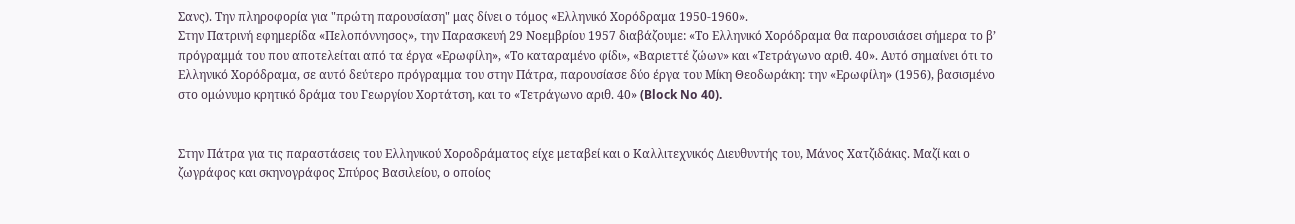Σανς). Την πληροφορία για "πρώτη παρουσίαση" μας δίνει ο τόμος «Ελληνικό Χορόδραμα 1950-1960».
Στην Πατρινή εφημερίδα «Πελοπόννησος», την Παρασκευή 29 Νοεμβρίου 1957 διαβάζουμε: «Το Ελληνικό Χορόδραμα θα παρουσιάσει σήμερα το β’ πρόγραμμά του που αποτελείται από τα έργα «Ερωφίλη», «Το καταραμένο φίδι», «Βαριεττέ ζώων» και «Τετράγωνο αριθ. 40». Αυτό σημαίνει ότι το Ελληνικό Χορόδραμα, σε αυτό δεύτερο πρόγραμμα του στην Πάτρα, παρουσίασε δύο έργα του Μίκη Θεοδωράκη: την «Ερωφίλη» (1956), βασισμένο στο ομώνυμο κρητικό δράμα του Γεωργίου Χορτάτση, και το «Τετράγωνο αριθ. 40» (Block No 40).


Στην Πάτρα για τις παραστάσεις του Ελληνικού Χοροδράματος είχε μεταβεί και ο Καλλιτεχνικός Διευθυντής του, Μάνος Χατζιδάκις. Μαζί και ο ζωγράφος και σκηνογράφος Σπύρος Βασιλείου, ο οποίος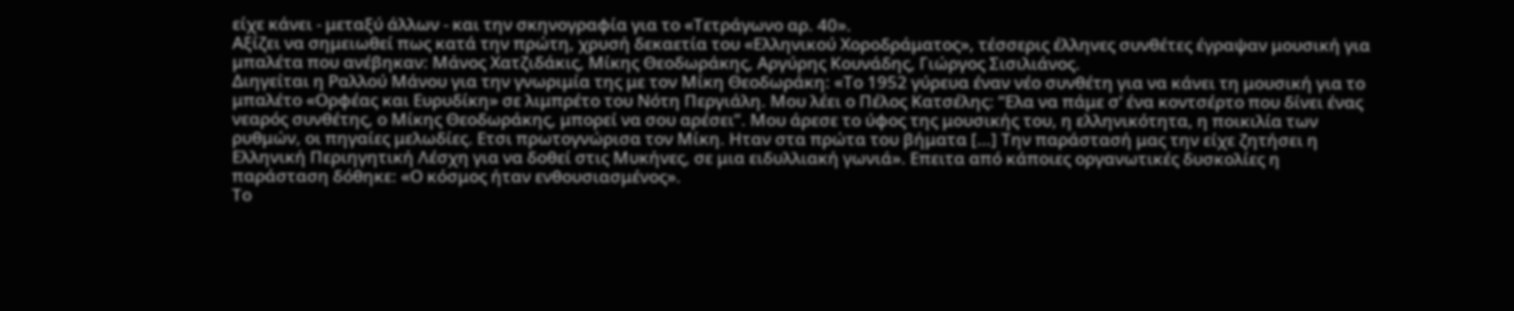είχε κάνει - μεταξύ άλλων - και την σκηνογραφία για το «Τετράγωνο αρ. 40».
Αξίζει να σημειωθεί πως κατά την πρώτη, χρυσή δεκαετία του «Ελληνικού Χοροδράματος», τέσσερις έλληνες συνθέτες έγραψαν μουσική για μπαλέτα που ανέβηκαν: Μάνος Χατζιδάκις, Μίκης Θεοδωράκης, Αργύρης Κουνάδης, Γιώργος Σισιλιάνος.
Διηγείται η Ραλλού Μάνου για την γνωριμία της με τον Μίκη Θεοδωράκη: «Το 1952 γύρευα έναν νέο συνθέτη για να κάνει τη μουσική για το μπαλέτο «Ορφέας και Ευρυδίκη» σε λιμπρέτο του Νότη Περγιάλη. Μου λέει ο Πέλος Κατσέλης: “Ελα να πάμε σ’ ένα κοντσέρτο που δίνει ένας νεαρός συνθέτης, ο Μίκης Θεοδωράκης, μπορεί να σου αρέσει”. Moυ άρεσε το ύφος της μουσικής του, η ελληνικότητα, η ποικιλία των ρυθμών, οι πηγαίες μελωδίες. Ετσι πρωτογνώρισα τον Μίκη. Ηταν στα πρώτα του βήματα […] Την παράστασή μας την είχε ζητήσει η Ελληνική Περιηγητική Λέσχη για να δοθεί στις Μυκήνες, σε μια ειδυλλιακή γωνιά». Επειτα από κάποιες οργανωτικές δυσκολίες η παράσταση δόθηκε: «Ο κόσμος ήταν ενθουσιασμένος».
Το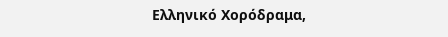Ελληνικό Χορόδραμα,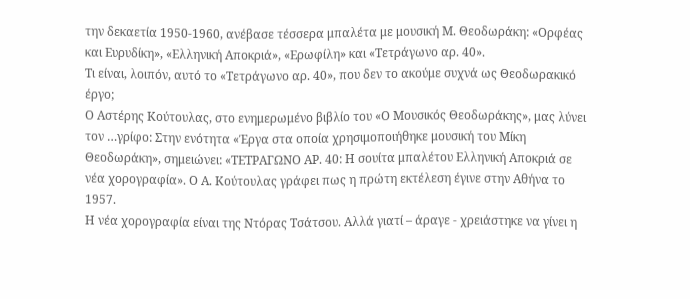την δεκαετία 1950-1960, ανέβασε τέσσερα μπαλέτα με μουσική Μ. Θεοδωράκη: «Ορφέας και Ευρυδίκη», «Ελληνική Αποκριά», «Ερωφίλη» και «Τετράγωνο αρ. 40».
Τι είναι, λοιπόν, αυτό το «Τετράγωνο αρ. 40», που δεν το ακούμε συχνά ως Θεοδωρακικό έργο;
Ο Αστέρης Κούτουλας, στο ενημερωμένο βιβλίο του «Ο Μουσικός Θεοδωράκης», μας λύνει τον …γρίφο: Στην ενότητα «Έργα στα οποία χρησιμοποιήθηκε μουσική του Μίκη Θεοδωράκη», σημειώνει: «ΤΕΤΡΑΓΩΝΟ ΑΡ. 40: Η σουίτα μπαλέτου Ελληνική Αποκριά σε νέα χορογραφία». Ο Α. Κούτουλας γράφει πως η πρώτη εκτέλεση έγινε στην Αθήνα το 1957.
Η νέα χορογραφία είναι της Ντόρας Τσάτσου. Αλλά γιατί – άραγε - χρειάστηκε να γίνει η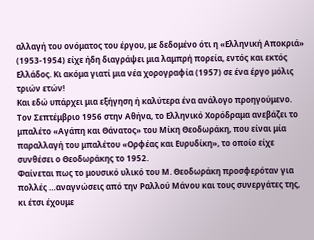αλλαγή του ονόματος του έργου, με δεδομένο ότι η «Ελληνική Αποκριά» (1953-1954) είχε ήδη διαγράψει μια λαμπρή πορεία, εντός και εκτός Ελλάδος. Κι ακόμα γιατί μια νέα χορογραφία (1957) σε ένα έργο μόλις τριών ετών!
Και εδώ υπάρχει μια εξήγηση ή καλύτερα ένα ανάλογο προηγούμενο. Τον Σεπτέμβριο 1956 στην Αθήνα, το Ελληνικό Χορόδραμα ανεβάζει το μπαλέτο «Αγάπη και Θάνατος» του Μίκη Θεοδωράκη, που είναι μία παραλλαγή του μπαλέτου «Ορφέας και Ευρυδίκη», το οποίο είχε συνθέσει ο Θεοδωράκης το 1952.
Φαίνεται πως το μουσικό υλικό του Μ. Θεοδωράκη προσφερόταν για πολλές …αναγνώσεις από την Ραλλού Μάνου και τους συνεργάτες της, κι έτσι έχουμε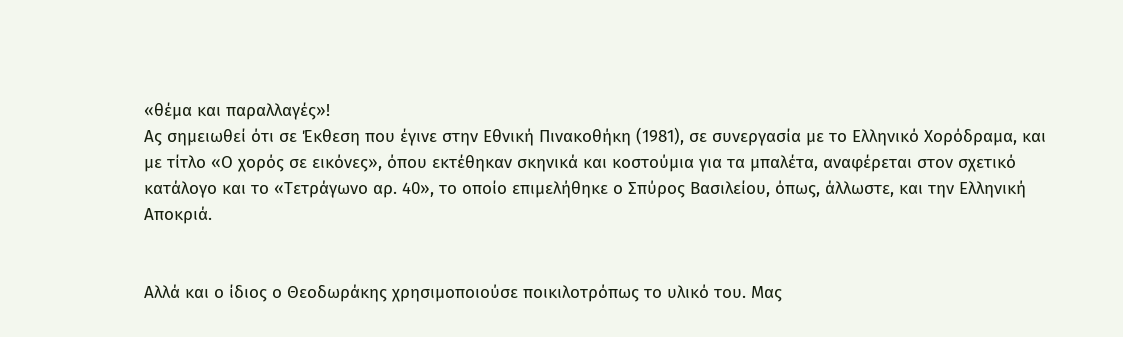«θέμα και παραλλαγές»!
Ας σημειωθεί ότι σε Έκθεση που έγινε στην Εθνική Πινακοθήκη (1981), σε συνεργασία με το Ελληνικό Χορόδραμα, και με τίτλο «Ο χορός σε εικόνες», όπου εκτέθηκαν σκηνικά και κοστούμια για τα μπαλέτα, αναφέρεται στον σχετικό κατάλογο και το «Τετράγωνο αρ. 40», το οποίο επιμελήθηκε ο Σπύρος Βασιλείου, όπως, άλλωστε, και την Ελληνική Αποκριά.


Αλλά και ο ίδιος ο Θεοδωράκης χρησιμοποιούσε ποικιλοτρόπως το υλικό του. Μας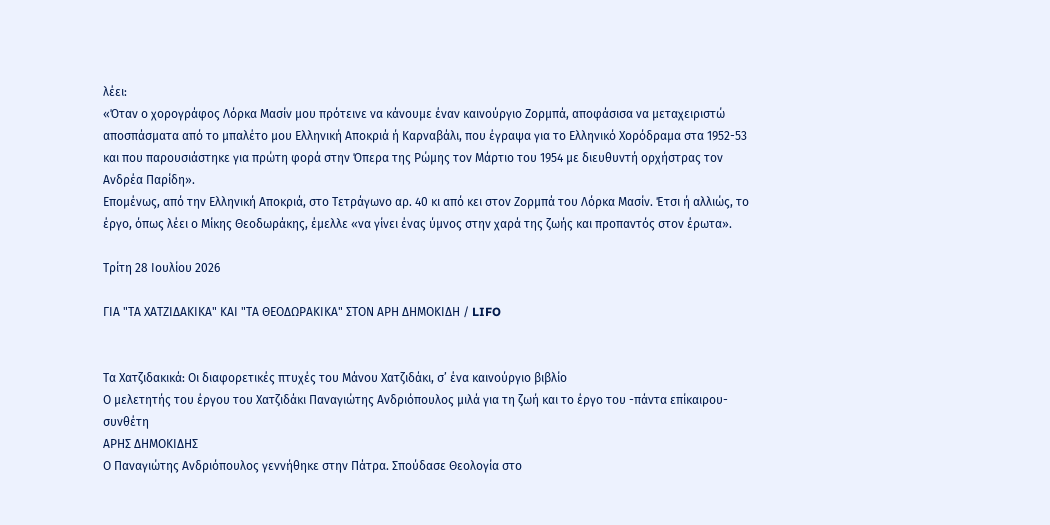λέει:
«Όταν ο χορογράφος Λόρκα Μασίν μου πρότεινε να κάνουμε έναν καινούργιο Ζορμπά, αποφάσισα να μεταχειριστώ αποσπάσματα από το μπαλέτο μου Ελληνική Αποκριά ή Καρναβάλι, που έγραψα για το Ελληνικό Χορόδραμα στα 1952-53 και που παρουσιάστηκε για πρώτη φορά στην Όπερα της Ρώμης τον Μάρτιο του 1954 με διευθυντή ορχήστρας τον Ανδρέα Παρίδη».
Επομένως, από την Ελληνική Αποκριά, στο Τετράγωνο αρ. 40 κι από κει στον Ζορμπά του Λόρκα Μασίν. Έτσι ή αλλιώς, το έργο, όπως λέει ο Μίκης Θεοδωράκης, έμελλε «να γίνει ένας ύμνος στην χαρά της ζωής και προπαντός στον έρωτα».

Τρίτη 28 Ιουλίου 2026

ΓΙΑ "ΤΑ ΧΑΤΖΙΔΑΚΙΚΑ" ΚΑΙ "ΤΑ ΘΕΟΔΩΡΑΚΙΚΑ" ΣΤΟΝ ΑΡΗ ΔΗΜΟΚΙΔΗ / LIFO


Τα Χατζιδακικά: Οι διαφορετικές πτυχές του Μάνου Χατζιδάκι, σ’ ένα καινούργιο βιβλίο
Ο μελετητής του έργου του Χατζιδάκι Παναγιώτης Ανδριόπουλος μιλά για τη ζωή και το έργο του -πάντα επίκαιρου- συνθέτη
ΑΡΗΣ ΔΗΜΟΚΙΔΗΣ
Ο Παναγιώτης Ανδριόπουλος γεννήθηκε στην Πάτρα. Σπούδασε Θεολογία στο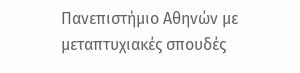Πανεπιστήμιο Αθηνών με μεταπτυχιακές σπουδές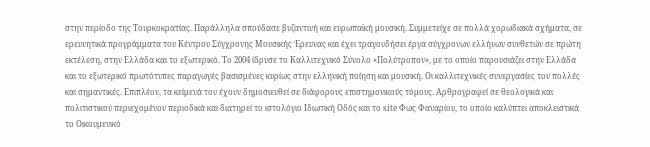στην περίοδο της Τουρκοκρατίας. Παράλληλα σπούδασε βυζαντινή και ευρωπαϊκή μουσική. Συμμετείχε σε πολλά χορωδιακά σχήματα, σε ερευνητικά προγράμματα του Κέντρου Σύγχρονης Μουσικής Έρευνας και έχει τραγουδήσει έργα σύγχρονων ελλήνων συνθετών σε πρώτη εκτέλεση, στην Ελλάδα και το εξωτερικό. Το 2004 ίδρυσε το Καλλιτεχνικό Σύνολο «Πολύτροπον», με το οποίο παρουσιάζει στην Ελλάδα και το εξωτερικό πρωτότυπες παραγωγές βασισμένες κυρίως στην ελληνική ποίηση και μουσική. Οι καλλιτεχνικές συνεργασίες του πολλές και σημαντικές. Επιπλέον, τα κείμενά του έχουν δημοσιευθεί σε διάφορους επιστημονικούς τόμους. Αρθρογραφεί σε θεολογικά και πολιτιστικού περιεχομένου περιοδικά και διατηρεί το ιστολόγιο Ιδιωτική Οδός και το site Φως Φαναρίου, το οποίο καλύπτει αποκλειστικά το Οικουμενικό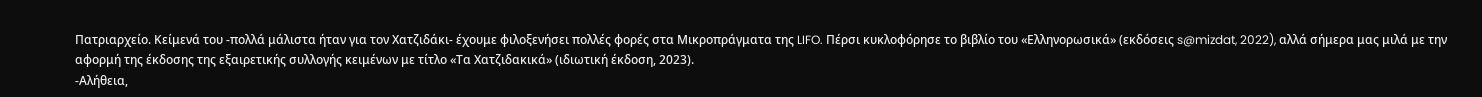Πατριαρχείο. Κείμενά του -πολλά μάλιστα ήταν για τον Χατζιδάκι- έχουμε φιλοξενήσει πολλές φορές στα Μικροπράγματα της LIFO. Πέρσι κυκλοφόρησε το βιβλίο του «Ελληνορωσικά» (εκδόσεις s@mizdat, 2022), αλλά σήμερα μας μιλά με την αφορμή της έκδοσης της εξαιρετικής συλλογής κειμένων με τίτλο «Τα Χατζιδακικά» (ιδιωτική έκδοση, 2023).
-Αλήθεια,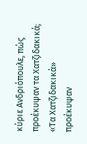κύριε Ανδριόπουλε, πώς προέκυψαν τα Χατζιδακικά;
«Τα Χατζιδακικά» προέκυψαν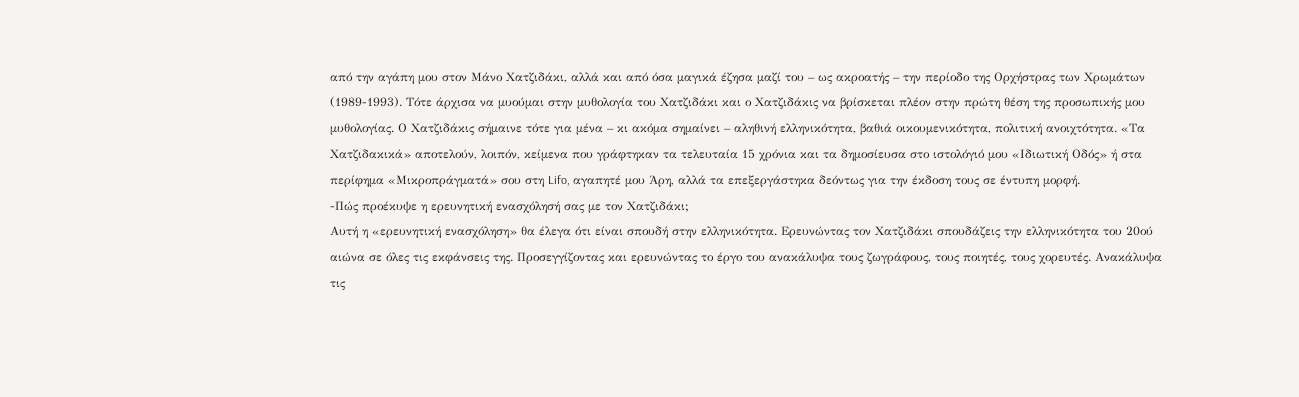από την αγάπη μου στον Μάνο Χατζιδάκι, αλλά και από όσα μαγικά έζησα μαζί του – ως ακροατής – την περίοδο της Ορχήστρας των Χρωμάτων (1989-1993). Τότε άρχισα να μυούμαι στην μυθολογία του Χατζιδάκι και ο Χατζιδάκις να βρίσκεται πλέον στην πρώτη θέση της προσωπικής μου μυθολογίας. Ο Χατζιδάκις σήμαινε τότε για μένα – κι ακόμα σημαίνει – αληθινή ελληνικότητα, βαθιά οικουμενικότητα, πολιτική ανοιχτότητα. «Τα Χατζιδακικά» αποτελούν, λοιπόν, κείμενα που γράφτηκαν τα τελευταία 15 χρόνια και τα δημοσίευσα στο ιστολόγιό μου «Ιδιωτική Οδός» ή στα περίφημα «Μικροπράγματά» σου στη Lifo, αγαπητέ μου Άρη, αλλά τα επεξεργάστηκα δεόντως για την έκδοση τους σε έντυπη μορφή.
-Πώς προέκυψε η ερευνητική ενασχόλησή σας με τον Χατζιδάκι;
Αυτή η «ερευνητική ενασχόληση» θα έλεγα ότι είναι σπουδή στην ελληνικότητα. Ερευνώντας τον Χατζιδάκι σπουδάζεις την ελληνικότητα του 20ού αιώνα σε όλες τις εκφάνσεις της. Προσεγγίζοντας και ερευνώντας το έργο του ανακάλυψα τους ζωγράφους, τους ποιητές, τους χορευτές. Ανακάλυψα τις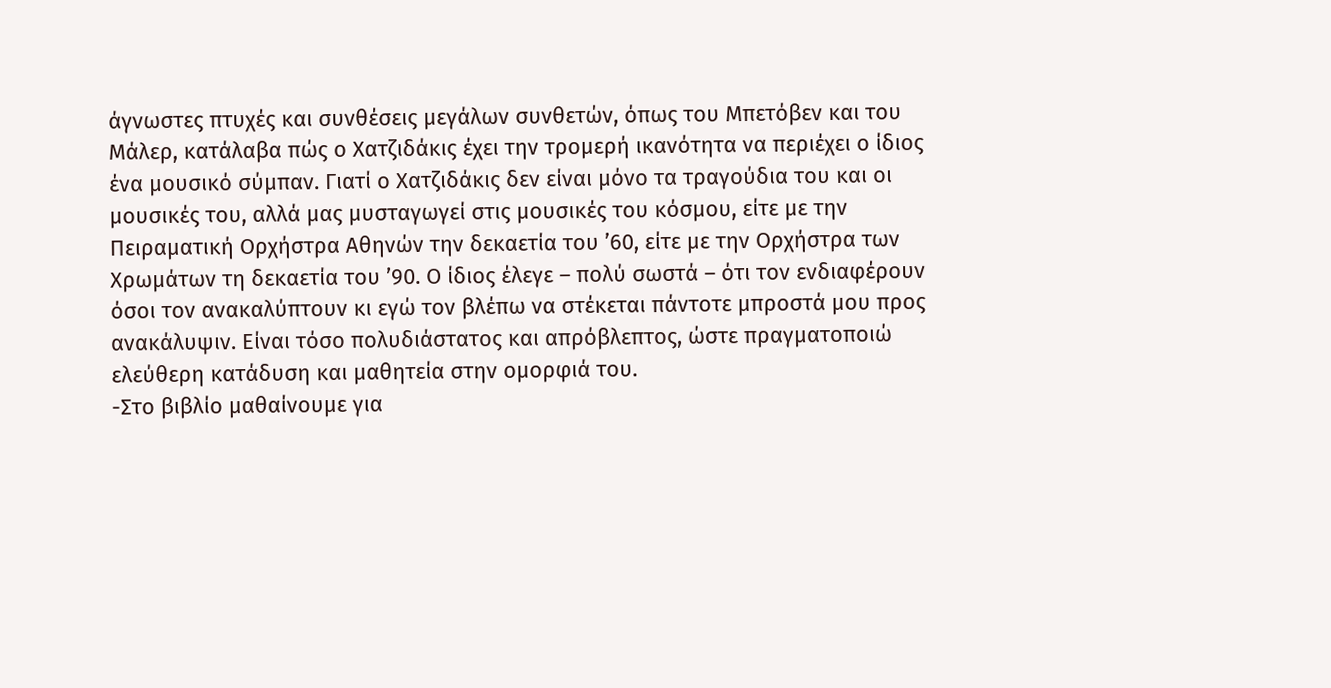άγνωστες πτυχές και συνθέσεις μεγάλων συνθετών, όπως του Μπετόβεν και του Μάλερ, κατάλαβα πώς ο Χατζιδάκις έχει την τρομερή ικανότητα να περιέχει ο ίδιος ένα μουσικό σύμπαν. Γιατί ο Χατζιδάκις δεν είναι μόνο τα τραγούδια του και οι μουσικές του, αλλά μας μυσταγωγεί στις μουσικές του κόσμου, είτε με την Πειραματική Ορχήστρα Αθηνών την δεκαετία του ’60, είτε με την Ορχήστρα των Χρωμάτων τη δεκαετία του ’90. Ο ίδιος έλεγε – πολύ σωστά – ότι τον ενδιαφέρουν όσοι τον ανακαλύπτουν κι εγώ τον βλέπω να στέκεται πάντοτε μπροστά μου προς ανακάλυψιν. Είναι τόσο πολυδιάστατος και απρόβλεπτος, ώστε πραγματοποιώ ελεύθερη κατάδυση και μαθητεία στην ομορφιά του.
-Στο βιβλίο μαθαίνουμε για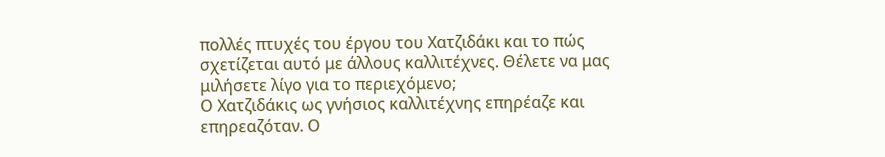πολλές πτυχές του έργου του Χατζιδάκι και το πώς σχετίζεται αυτό με άλλους καλλιτέχνες. Θέλετε να μας μιλήσετε λίγο για το περιεχόμενο;
Ο Χατζιδάκις ως γνήσιος καλλιτέχνης επηρέαζε και επηρεαζόταν. Ο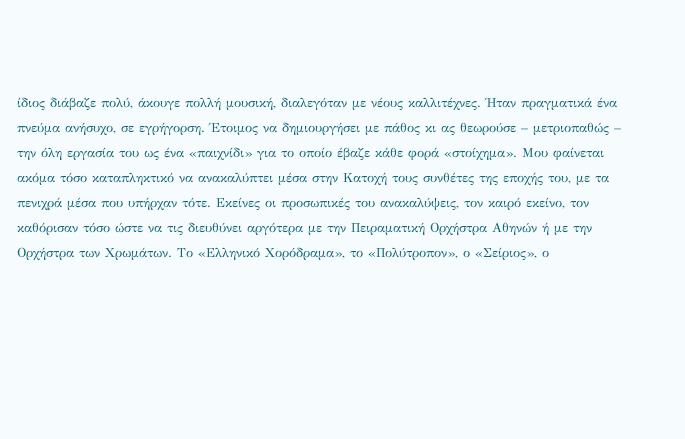ίδιος διάβαζε πολύ, άκουγε πολλή μουσική, διαλεγόταν με νέους καλλιτέχνες. Ήταν πραγματικά ένα πνεύμα ανήσυχο, σε εγρήγορση. Έτοιμος να δημιουργήσει με πάθος κι ας θεωρούσε – μετριοπαθώς – την όλη εργασία του ως ένα «παιχνίδι» για το οποίο έβαζε κάθε φορά «στοίχημα». Μου φαίνεται ακόμα τόσο καταπληκτικό να ανακαλύπτει μέσα στην Κατοχή τους συνθέτες της εποχής του, με τα πενιχρά μέσα που υπήρχαν τότε. Εκείνες οι προσωπικές του ανακαλύψεις, τον καιρό εκείνο, τον καθόρισαν τόσο ώστε να τις διευθύνει αργότερα με την Πειραματική Ορχήστρα Αθηνών ή με την Ορχήστρα των Χρωμάτων. Το «Ελληνικό Χορόδραμα», το «Πολύτροπον», ο «Σείριος», ο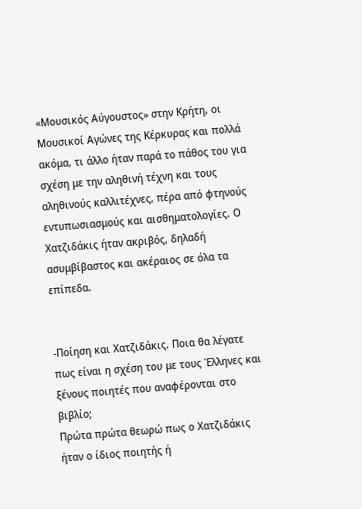«Μουσικός Αύγουστος» στην Κρήτη, οι Μουσικοί Αγώνες της Κέρκυρας και πολλά ακόμα, τι άλλο ήταν παρά το πάθος του για σχέση με την αληθινή τέχνη και τους αληθινούς καλλιτέχνες, πέρα από φτηνούς εντυπωσιασμούς και αισθηματολογίες. Ο Χατζιδάκις ήταν ακριβός, δηλαδή ασυμβίβαστος και ακέραιος σε όλα τα επίπεδα.


-Ποίηση και Χατζιδάκις. Ποια θα λέγατε πως είναι η σχέση του με τους Έλληνες και ξένους ποιητές που αναφέρονται στο βιβλίο;
Πρώτα πρώτα θεωρώ πως ο Χατζιδάκις ήταν ο ίδιος ποιητής ή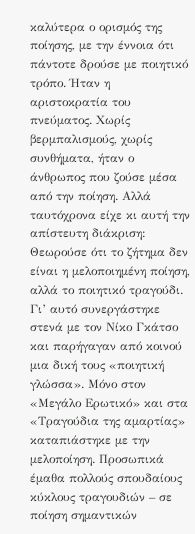καλύτερα ο ορισμός της ποίησης, με την έννοια ότι πάντοτε δρούσε με ποιητικό τρόπο. Ήταν η αριστοκρατία του πνεύματος. Χωρίς βερμπαλισμούς, χωρίς συνθήματα, ήταν ο άνθρωπος που ζούσε μέσα από την ποίηση. Αλλά ταυτόχρονα είχε κι αυτή την απίστευτη διάκριση: Θεωρούσε ότι το ζήτημα δεν είναι η μελοποιημένη ποίηση, αλλά το ποιητικό τραγούδι. Γι’ αυτό συνεργάστηκε στενά με τον Νίκο Γκάτσο και παρήγαγαν από κοινού μια δική τους «ποιητική γλώσσα». Μόνο στον «Μεγάλο Ερωτικό» και στα «Τραγούδια της αμαρτίας» καταπιάστηκε με την μελοποίηση. Προσωπικά έμαθα πολλούς σπουδαίους κύκλους τραγουδιών – σε ποίηση σημαντικών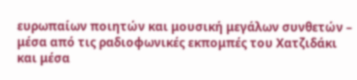ευρωπαίων ποιητών και μουσική μεγάλων συνθετών – μέσα από τις ραδιοφωνικές εκπομπές του Χατζιδάκι και μέσα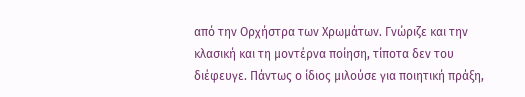από την Ορχήστρα των Χρωμάτων. Γνώριζε και την κλασική και τη μοντέρνα ποίηση, τίποτα δεν του διέφευγε. Πάντως ο ίδιος μιλούσε για ποιητική πράξη,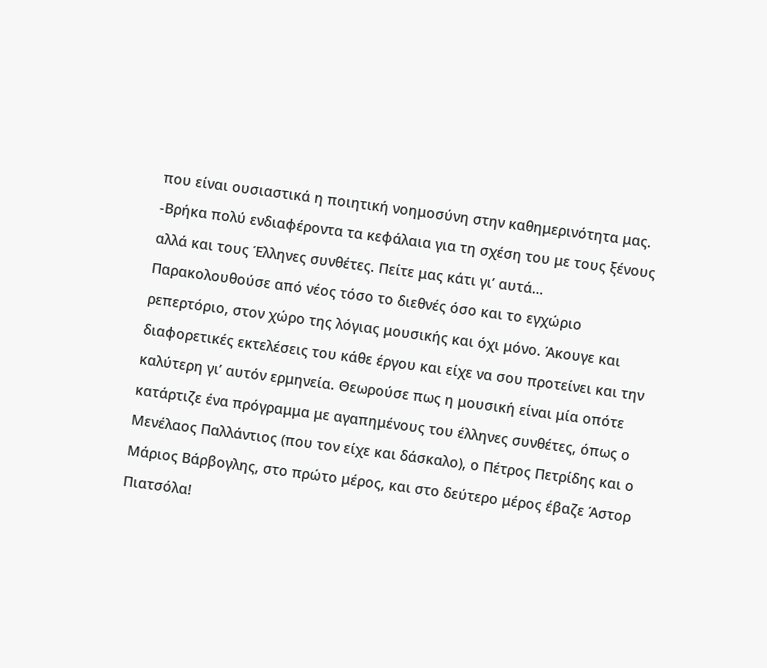που είναι ουσιαστικά η ποιητική νοημοσύνη στην καθημερινότητα μας.
-Βρήκα πολύ ενδιαφέροντα τα κεφάλαια για τη σχέση του με τους ξένους αλλά και τους Έλληνες συνθέτες. Πείτε μας κάτι γι’ αυτά…
Παρακολουθούσε από νέος τόσο το διεθνές όσο και το εγχώριο ρεπερτόριο, στον χώρο της λόγιας μουσικής και όχι μόνο. Άκουγε και διαφορετικές εκτελέσεις του κάθε έργου και είχε να σου προτείνει και την καλύτερη γι’ αυτόν ερμηνεία. Θεωρούσε πως η μουσική είναι μία οπότε κατάρτιζε ένα πρόγραμμα με αγαπημένους του έλληνες συνθέτες, όπως ο Μενέλαος Παλλάντιος (που τον είχε και δάσκαλο), ο Πέτρος Πετρίδης και ο Μάριος Βάρβογλης, στο πρώτο μέρος, και στο δεύτερο μέρος έβαζε Άστορ Πιατσόλα!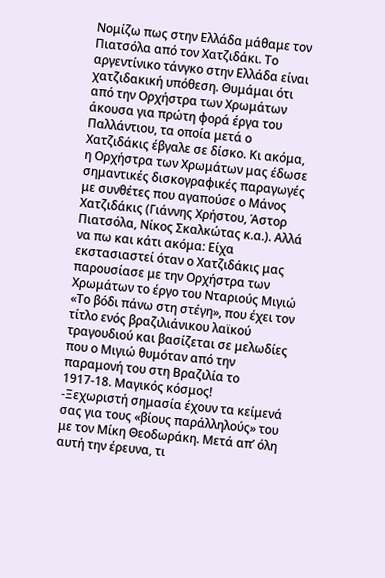Νομίζω πως στην Ελλάδα μάθαμε τον Πιατσόλα από τον Χατζιδάκι. Το αργεντίνικο τάνγκο στην Ελλάδα είναι χατζιδακική υπόθεση. Θυμάμαι ότι από την Ορχήστρα των Χρωμάτων άκουσα για πρώτη φορά έργα του Παλλάντιου, τα οποία μετά ο Χατζιδάκις έβγαλε σε δίσκο. Κι ακόμα, η Ορχήστρα των Χρωμάτων μας έδωσε σημαντικές δισκογραφικές παραγωγές με συνθέτες που αγαπούσε ο Μάνος Χατζιδάκις (Γιάννης Χρήστου, Άστορ Πιατσόλα, Νίκος Σκαλκώτας κ.α.). Αλλά να πω και κάτι ακόμα: Είχα εκστασιαστεί όταν ο Χατζιδάκις μας παρουσίασε με την Ορχήστρα των Χρωμάτων το έργο του Νταριούς Μιγιώ «Το βόδι πάνω στη στέγη», που έχει τον τίτλο ενός βραζιλιάνικου λαϊκού τραγουδιού και βασίζεται σε μελωδίες που ο Μιγιώ θυμόταν από την παραμονή του στη Βραζιλία το 1917-18. Μαγικός κόσμος!
-Ξεχωριστή σημασία έχουν τα κείμενά σας για τους «βίους παράλληλούς» του με τον Μίκη Θεοδωράκη. Μετά απ’ όλη αυτή την έρευνα, τι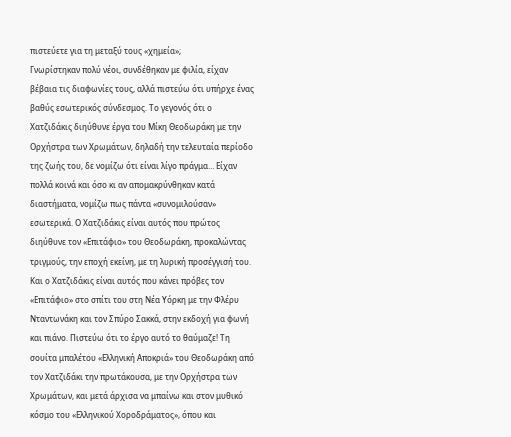πιστεύετε για τη μεταξύ τους «χημεία»;
Γνωρίστηκαν πολύ νέοι, συνδέθηκαν με φιλία, είχαν βέβαια τις διαφωνίες τους, αλλά πιστεύω ότι υπήρχε ένας βαθύς εσωτερικός σύνδεσμος. Το γεγονός ότι ο Χατζιδάκις διηύθυνε έργα του Μίκη Θεοδωράκη με την Ορχήστρα των Χρωμάτων, δηλαδή την τελευταία περίοδο της ζωής του, δε νομίζω ότι είναι λίγο πράγμα… Είχαν πολλά κοινά και όσο κι αν απομακρύνθηκαν κατά διαστήματα, νομίζω πως πάντα «συνομιλούσαν» εσωτερικά. Ο Χατζιδάκις είναι αυτός που πρώτος διηύθυνε τον «Επιτάφιο» του Θεοδωράκη, προκαλώντας τριγμούς, την εποχή εκείνη, με τη λυρική προσέγγισή του. Και ο Χατζιδάκις είναι αυτός που κάνει πρόβες τον «Επιτάφιο» στο σπίτι του στη Νέα Υόρκη με την Φλέρυ Νταντωνάκη και τον Σπύρο Σακκά, στην εκδοχή για φωνή και πιάνο. Πιστεύω ότι το έργο αυτό το θαύμαζε! Τη σουίτα μπαλέτου «Ελληνική Αποκριά» του Θεοδωράκη από τον Χατζιδάκι την πρωτάκουσα, με την Ορχήστρα των Χρωμάτων, και μετά άρχισα να μπαίνω και στον μυθικό κόσμο του «Ελληνικού Χοροδράματος», όπου και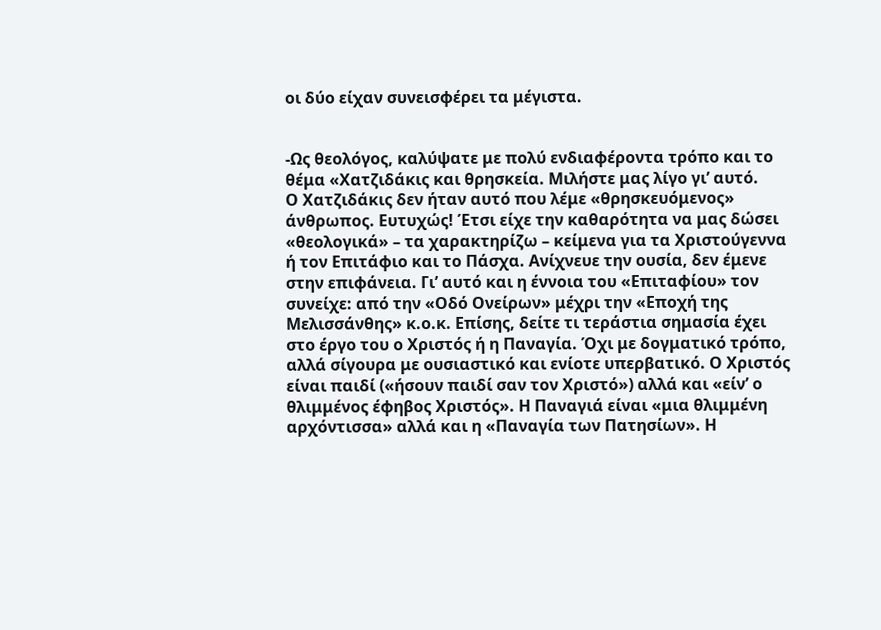οι δύο είχαν συνεισφέρει τα μέγιστα.


-Ως θεολόγος, καλύψατε με πολύ ενδιαφέροντα τρόπο και το θέμα «Χατζιδάκις και θρησκεία. Μιλήστε μας λίγο γι’ αυτό.
Ο Χατζιδάκις δεν ήταν αυτό που λέμε «θρησκευόμενος» άνθρωπος. Ευτυχώς! Έτσι είχε την καθαρότητα να μας δώσει «θεολογικά» – τα χαρακτηρίζω – κείμενα για τα Χριστούγεννα ή τον Επιτάφιο και το Πάσχα. Ανίχνευε την ουσία, δεν έμενε στην επιφάνεια. Γι’ αυτό και η έννοια του «Επιταφίου» τον συνείχε: από την «Οδό Ονείρων» μέχρι την «Εποχή της Μελισσάνθης» κ.ο.κ. Επίσης, δείτε τι τεράστια σημασία έχει στο έργο του ο Χριστός ή η Παναγία. Όχι με δογματικό τρόπο, αλλά σίγουρα με ουσιαστικό και ενίοτε υπερβατικό. Ο Χριστός είναι παιδί («ήσουν παιδί σαν τον Χριστό») αλλά και «είν’ ο θλιμμένος έφηβος Χριστός». Η Παναγιά είναι «μια θλιμμένη αρχόντισσα» αλλά και η «Παναγία των Πατησίων». Η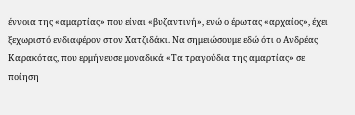έννοια της «αμαρτίας» που είναι «βυζαντινή», ενώ ο έρωτας «αρχαίος», έχει ξεχωριστό ενδιαφέρον στον Χατζιδάκι. Να σημειώσουμε εδώ ότι ο Ανδρέας Καρακότας, που ερμήνευσε μοναδικά «Τα τραγούδια της αμαρτίας» σε ποίηση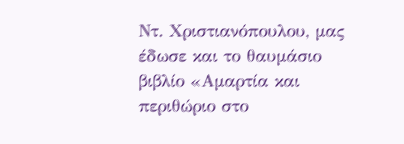Ντ. Χριστιανόπουλου, μας έδωσε και το θαυμάσιο βιβλίο «Αμαρτία και περιθώριο στο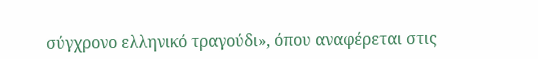σύγχρονο ελληνικό τραγούδι», όπου αναφέρεται στις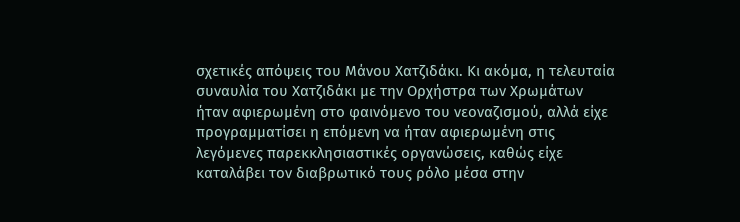σχετικές απόψεις του Μάνου Χατζιδάκι. Κι ακόμα, η τελευταία συναυλία του Χατζιδάκι με την Ορχήστρα των Χρωμάτων ήταν αφιερωμένη στο φαινόμενο του νεοναζισμού, αλλά είχε προγραμματίσει η επόμενη να ήταν αφιερωμένη στις λεγόμενες παρεκκλησιαστικές οργανώσεις, καθώς είχε καταλάβει τον διαβρωτικό τους ρόλο μέσα στην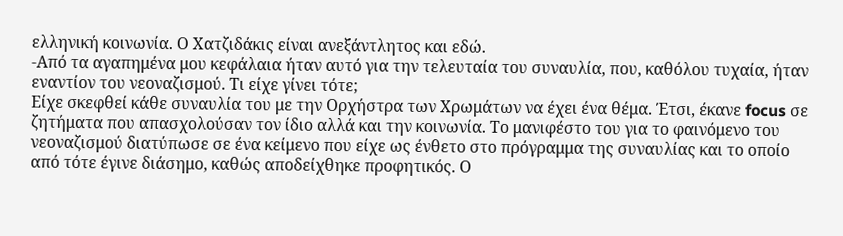ελληνική κοινωνία. Ο Χατζιδάκις είναι ανεξάντλητος και εδώ.
-Από τα αγαπημένα μου κεφάλαια ήταν αυτό για την τελευταία του συναυλία, που, καθόλου τυχαία, ήταν εναντίον του νεοναζισμού. Τι είχε γίνει τότε;
Είχε σκεφθεί κάθε συναυλία του με την Ορχήστρα των Χρωμάτων να έχει ένα θέμα. Έτσι, έκανε focus σε ζητήματα που απασχολούσαν τον ίδιο αλλά και την κοινωνία. Το μανιφέστο του για το φαινόμενο του νεοναζισμού διατύπωσε σε ένα κείμενο που είχε ως ένθετο στο πρόγραμμα της συναυλίας και το οποίο από τότε έγινε διάσημο, καθώς αποδείχθηκε προφητικός. Ο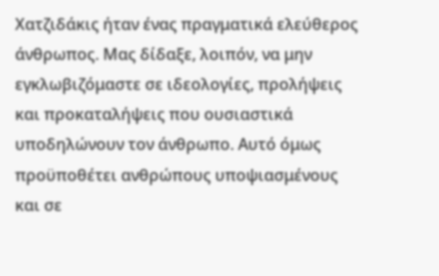Χατζιδάκις ήταν ένας πραγματικά ελεύθερος άνθρωπος. Μας δίδαξε, λοιπόν, να μην εγκλωβιζόμαστε σε ιδεολογίες, προλήψεις και προκαταλήψεις που ουσιαστικά υποδηλώνουν τον άνθρωπο. Αυτό όμως προϋποθέτει ανθρώπους υποψιασμένους και σε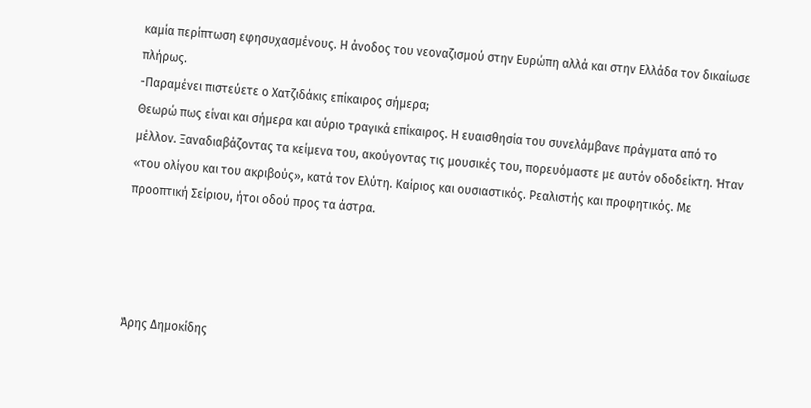καμία περίπτωση εφησυχασμένους. Η άνοδος του νεοναζισμού στην Ευρώπη αλλά και στην Ελλάδα τον δικαίωσε πλήρως.
-Παραμένει πιστεύετε ο Χατζιδάκις επίκαιρος σήμερα;
Θεωρώ πως είναι και σήμερα και αύριο τραγικά επίκαιρος. Η ευαισθησία του συνελάμβανε πράγματα από το μέλλον. Ξαναδιαβάζοντας τα κείμενα του, ακούγοντας τις μουσικές του, πορευόμαστε με αυτόν οδοδείκτη. Ήταν «του ολίγου και του ακριβούς», κατά τον Ελύτη. Καίριος και ουσιαστικός. Ρεαλιστής και προφητικός. Με προοπτική Σείριου, ήτοι οδού προς τα άστρα.




Άρης Δημοκίδης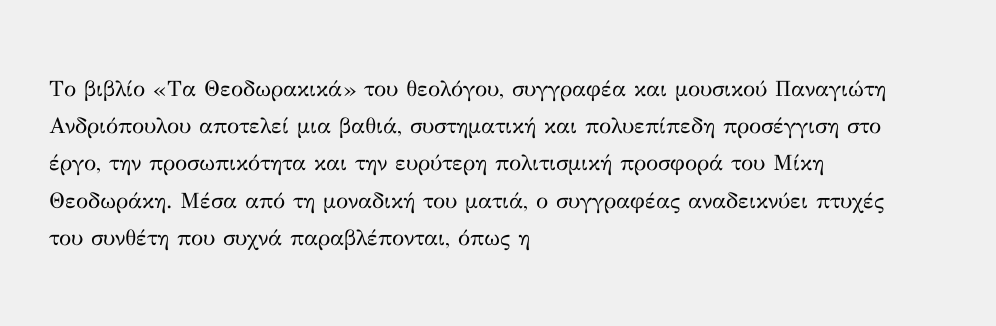Το βιβλίο «Τα Θεοδωρακικά» του θεολόγου, συγγραφέα και μουσικού Παναγιώτη Ανδριόπουλου αποτελεί μια βαθιά, συστηματική και πολυεπίπεδη προσέγγιση στο έργο, την προσωπικότητα και την ευρύτερη πολιτισμική προσφορά του Μίκη Θεοδωράκη. Μέσα από τη μοναδική του ματιά, ο συγγραφέας αναδεικνύει πτυχές του συνθέτη που συχνά παραβλέπονται, όπως η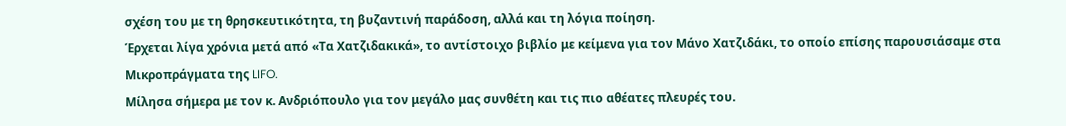σχέση του με τη θρησκευτικότητα, τη βυζαντινή παράδοση, αλλά και τη λόγια ποίηση.
Έρχεται λίγα χρόνια μετά από «Τα Χατζιδακικά», το αντίστοιχο βιβλίο με κείμενα για τον Μάνο Χατζιδάκι, το οποίο επίσης παρουσιάσαμε στα Μικροπράγματα της LIFO.
Μίλησα σήμερα με τον κ. Ανδριόπουλο για τον μεγάλο μας συνθέτη και τις πιο αθέατες πλευρές του.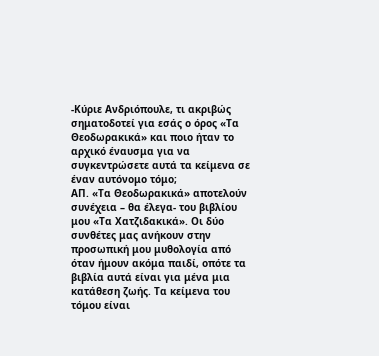-Κύριε Ανδριόπουλε, τι ακριβώς σηματοδοτεί για εσάς ο όρος «Τα Θεοδωρακικά» και ποιο ήταν το αρχικό έναυσμα για να συγκεντρώσετε αυτά τα κείμενα σε έναν αυτόνομο τόμο;
ΑΠ. «Τα Θεοδωρακικά» αποτελούν συνέχεια – θα έλεγα- του βιβλίου μου «Τα Χατζιδακικά». Οι δύο συνθέτες μας ανήκουν στην προσωπική μου μυθολογία από όταν ήμουν ακόμα παιδί, οπότε τα βιβλία αυτά είναι για μένα μια κατάθεση ζωής. Τα κείμενα του τόμου είναι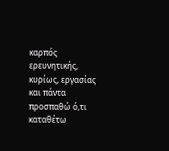καρπός ερευνητικής, κυρίως, εργασίας και πάντα προσπαθώ ό,τι καταθέτω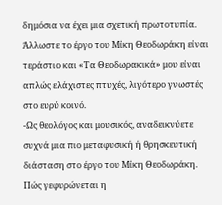δημόσια να έχει μια σχετική πρωτοτυπία. Άλλωστε το έργο του Μίκη Θεοδωράκη είναι τεράστιο και «Τα Θεοδωρακικά» μου είναι απλώς ελάχιστες πτυχές, λιγότερο γνωστές στο ευρύ κοινό.
-Ως θεολόγος και μουσικός, αναδεικνύετε συχνά μια πιο μεταφυσική ή θρησκευτική διάσταση στο έργο του Μίκη Θεοδωράκη. Πώς γεφυρώνεται η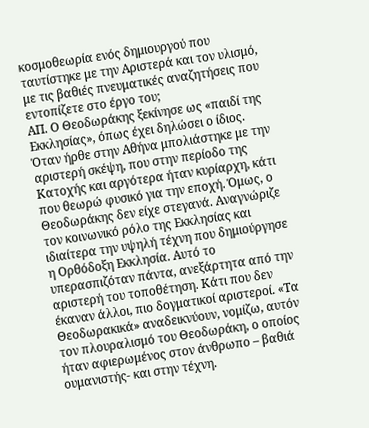κοσμοθεωρία ενός δημιουργού που ταυτίστηκε με την Αριστερά και τον υλισμό, με τις βαθιές πνευματικές αναζητήσεις που εντοπίζετε στο έργο του;
ΑΠ. Ο Θεοδωράκης ξεκίνησε ως «παιδί της Εκκλησίας», όπως έχει δηλώσει ο ίδιος. Όταν ήρθε στην Αθήνα μπολιάστηκε με την αριστερή σκέψη, που στην περίοδο της Κατοχής και αργότερα ήταν κυρίαρχη, κάτι που θεωρώ φυσικό για την εποχή. Όμως, ο Θεοδωράκης δεν είχε στεγανά. Αναγνώριζε τον κοινωνικό ρόλο της Εκκλησίας και ιδιαίτερα την υψηλή τέχνη που δημιούργησε η Ορθόδοξη Εκκλησία. Αυτό το υπερασπιζόταν πάντα, ανεξάρτητα από την αριστερή του τοποθέτηση. Κάτι που δεν έκαναν άλλοι, πιο δογματικοί αριστεροί. «Τα Θεοδωρακικά» αναδεικνύουν, νομίζω, αυτόν τον πλουραλισμό του Θεοδωράκη, ο οποίος ήταν αφιερωμένος στον άνθρωπο – βαθιά ουμανιστής- και στην τέχνη.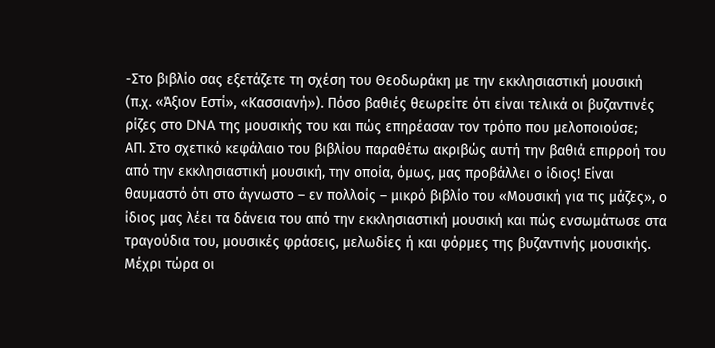-Στο βιβλίο σας εξετάζετε τη σχέση του Θεοδωράκη με την εκκλησιαστική μουσική (π.χ. «Άξιον Εστί», «Κασσιανή»). Πόσο βαθιές θεωρείτε ότι είναι τελικά οι βυζαντινές ρίζες στο DNA της μουσικής του και πώς επηρέασαν τον τρόπο που μελοποιούσε;
ΑΠ. Στο σχετικό κεφάλαιο του βιβλίου παραθέτω ακριβώς αυτή την βαθιά επιρροή του από την εκκλησιαστική μουσική, την οποία, όμως, μας προβάλλει ο ίδιος! Είναι θαυμαστό ότι στο άγνωστο – εν πολλοίς – μικρό βιβλίο του «Μουσική για τις μάζες», ο ίδιος μας λέει τα δάνεια του από την εκκλησιαστική μουσική και πώς ενσωμάτωσε στα τραγούδια του, μουσικές φράσεις, μελωδίες ή και φόρμες της βυζαντινής μουσικής. Μέχρι τώρα οι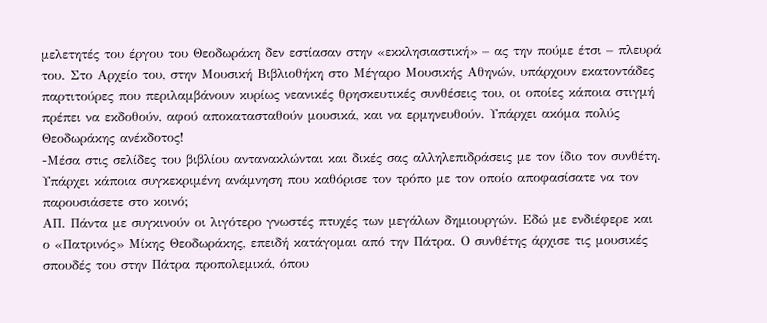μελετητές του έργου του Θεοδωράκη δεν εστίασαν στην «εκκλησιαστική» – ας την πούμε έτσι – πλευρά του. Στο Αρχείο του, στην Μουσική Βιβλιοθήκη στο Μέγαρο Μουσικής Αθηνών, υπάρχουν εκατοντάδες παρτιτούρες που περιλαμβάνουν κυρίως νεανικές θρησκευτικές συνθέσεις του, οι οποίες κάποια στιγμή πρέπει να εκδοθούν, αφού αποκατασταθούν μουσικά, και να ερμηνευθούν. Υπάρχει ακόμα πολύς Θεοδωράκης ανέκδοτος!
-Μέσα στις σελίδες του βιβλίου αντανακλώνται και δικές σας αλληλεπιδράσεις με τον ίδιο τον συνθέτη. Υπάρχει κάποια συγκεκριμένη ανάμνηση που καθόρισε τον τρόπο με τον οποίο αποφασίσατε να τον παρουσιάσετε στο κοινό;
ΑΠ. Πάντα με συγκινούν οι λιγότερο γνωστές πτυχές των μεγάλων δημιουργών. Εδώ με ενδιέφερε και ο «Πατρινός» Μίκης Θεοδωράκης, επειδή κατάγομαι από την Πάτρα. Ο συνθέτης άρχισε τις μουσικές σπουδές του στην Πάτρα προπολεμικά, όπου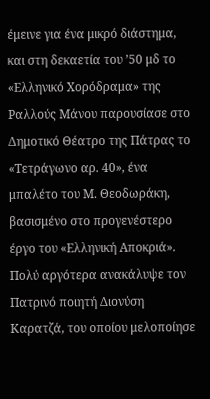έμεινε για ένα μικρό διάστημα, και στη δεκαετία του ’50 μδ το «Ελληνικό Χορόδραμα» της Ραλλούς Μάνου παρουσίασε στο Δημοτικό Θέατρο της Πάτρας το «Τετράγωνο αρ. 40», ένα μπαλέτο του Μ. Θεοδωράκη, βασισμένο στο προγενέστερο έργο του «Ελληνική Αποκριά». Πολύ αργότερα ανακάλυψε τον Πατρινό ποιητή Διονύση Καρατζά, του οποίου μελοποίησε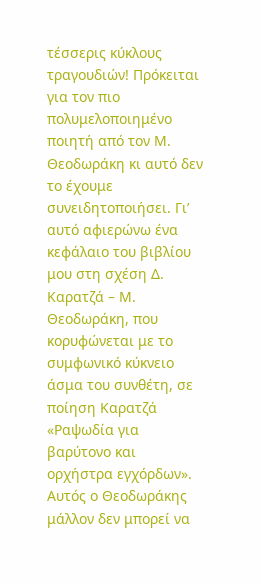τέσσερις κύκλους τραγουδιών! Πρόκειται για τον πιο πολυμελοποιημένο ποιητή από τον Μ. Θεοδωράκη κι αυτό δεν το έχουμε συνειδητοποιήσει. Γι’ αυτό αφιερώνω ένα κεφάλαιο του βιβλίου μου στη σχέση Δ. Καρατζά – Μ. Θεοδωράκη, που κορυφώνεται με το συμφωνικό κύκνειο άσμα του συνθέτη, σε ποίηση Καρατζά «Ραψωδία για βαρύτονο και ορχήστρα εγχόρδων». Αυτός ο Θεοδωράκης μάλλον δεν μπορεί να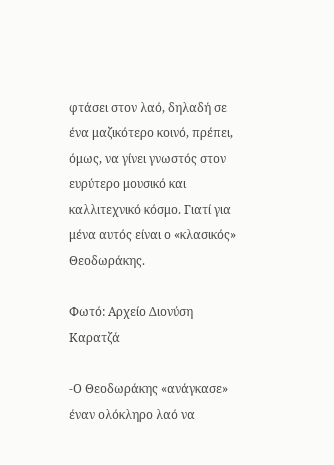φτάσει στον λαό, δηλαδή σε ένα μαζικότερο κοινό, πρέπει, όμως, να γίνει γνωστός στον ευρύτερο μουσικό και καλλιτεχνικό κόσμο. Γιατί για μένα αυτός είναι ο «κλασικός» Θεοδωράκης.

Φωτό: Αρχείο Διονύση Καρατζά

-Ο Θεοδωράκης «ανάγκασε» έναν ολόκληρο λαό να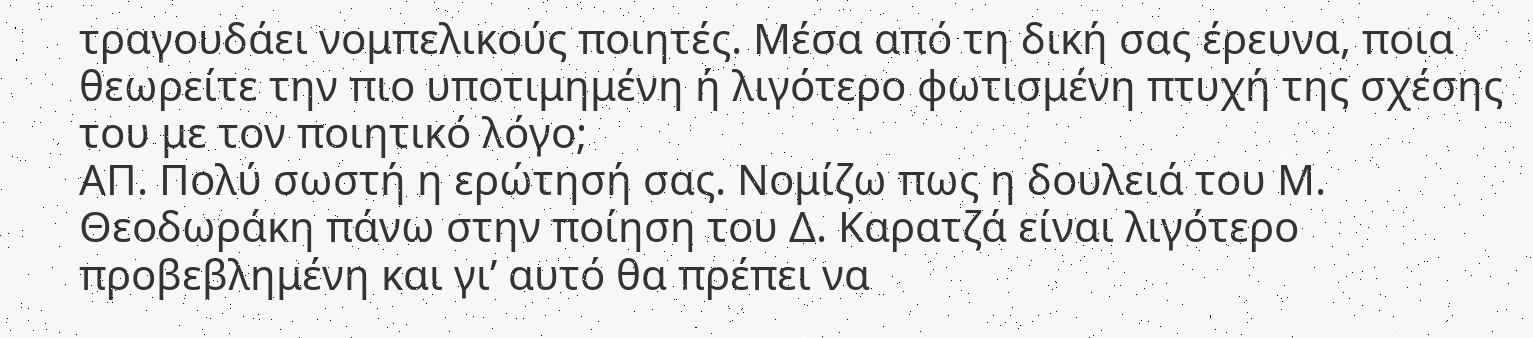τραγουδάει νομπελικούς ποιητές. Μέσα από τη δική σας έρευνα, ποια θεωρείτε την πιο υποτιμημένη ή λιγότερο φωτισμένη πτυχή της σχέσης του με τον ποιητικό λόγο;
ΑΠ. Πολύ σωστή η ερώτησή σας. Νομίζω πως η δουλειά του Μ. Θεοδωράκη πάνω στην ποίηση του Δ. Καρατζά είναι λιγότερο προβεβλημένη και γι’ αυτό θα πρέπει να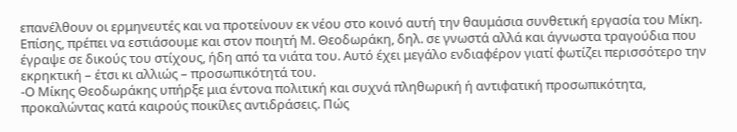επανέλθουν οι ερμηνευτές και να προτείνουν εκ νέου στο κοινό αυτή την θαυμάσια συνθετική εργασία του Μίκη. Επίσης, πρέπει να εστιάσουμε και στον ποιητή Μ. Θεοδωράκη, δηλ. σε γνωστά αλλά και άγνωστα τραγούδια που έγραψε σε δικούς του στίχους, ήδη από τα νιάτα του. Αυτό έχει μεγάλο ενδιαφέρον γιατί φωτίζει περισσότερο την εκρηκτική – έτσι κι αλλιώς – προσωπικότητά του.
-Ο Μίκης Θεοδωράκης υπήρξε μια έντονα πολιτική και συχνά πληθωρική ή αντιφατική προσωπικότητα, προκαλώντας κατά καιρούς ποικίλες αντιδράσεις. Πώς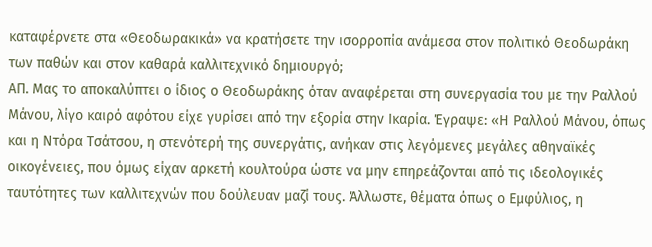καταφέρνετε στα «Θεοδωρακικά» να κρατήσετε την ισορροπία ανάμεσα στον πολιτικό Θεοδωράκη των παθών και στον καθαρά καλλιτεχνικό δημιουργό;
ΑΠ. Μας το αποκαλύπτει ο ίδιος ο Θεοδωράκης όταν αναφέρεται στη συνεργασία του με την Ραλλού Μάνου, λίγο καιρό αφότου είχε γυρίσει από την εξορία στην Ικαρία. Έγραψε: «Η Ραλλού Μάνου, όπως και η Ντόρα Τσάτσου, η στενότερή της συνεργάτις, ανήκαν στις λεγόμενες μεγάλες αθηναϊκές οικογένειες, που όμως είχαν αρκετή κουλτούρα ώστε να μην επηρεάζονται από τις ιδεολογικές ταυτότητες των καλλιτεχνών που δούλευαν μαζί τους. Άλλωστε, θέματα όπως ο Εμφύλιος, η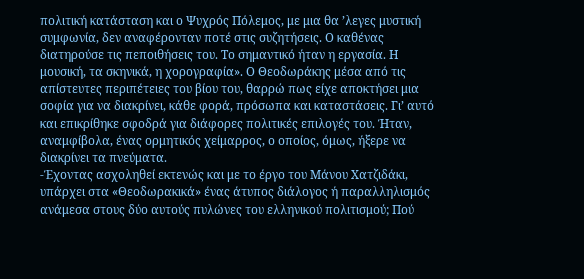πολιτική κατάσταση και ο Ψυχρός Πόλεμος, με μια θα ’λεγες μυστική συμφωνία, δεν αναφέρονταν ποτέ στις συζητήσεις. Ο καθένας διατηρούσε τις πεποιθήσεις του. Το σημαντικό ήταν η εργασία. Η μουσική, τα σκηνικά, η χορογραφία». Ο Θεοδωράκης μέσα από τις απίστευτες περιπέτειες του βίου του, θαρρώ πως είχε αποκτήσει μια σοφία για να διακρίνει, κάθε φορά, πρόσωπα και καταστάσεις. Γι’ αυτό και επικρίθηκε σφοδρά για διάφορες πολιτικές επιλογές του. Ήταν, αναμφίβολα, ένας ορμητικός χείμαρρος, ο οποίος, όμως, ήξερε να διακρίνει τα πνεύματα.
-Έχοντας ασχοληθεί εκτενώς και με το έργο του Μάνου Χατζιδάκι, υπάρχει στα «Θεοδωρακικά» ένας άτυπος διάλογος ή παραλληλισμός ανάμεσα στους δύο αυτούς πυλώνες του ελληνικού πολιτισμού; Πού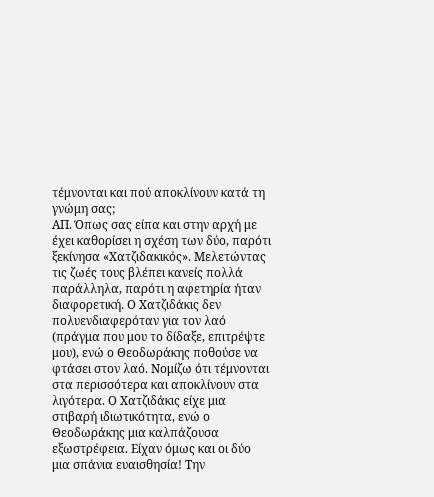τέμνονται και πού αποκλίνουν κατά τη γνώμη σας;
ΑΠ. Όπως σας είπα και στην αρχή με έχει καθορίσει η σχέση των δύο, παρότι ξεκίνησα «Χατζιδακικός». Μελετώντας τις ζωές τους βλέπει κανείς πολλά παράλληλα, παρότι η αφετηρία ήταν διαφορετική. Ο Χατζιδάκις δεν πολυενδιαφερόταν για τον λαό (πράγμα που μου το δίδαξε, επιτρέψτε μου), ενώ ο Θεοδωράκης ποθούσε να φτάσει στον λαό. Νομίζω ότι τέμνονται στα περισσότερα και αποκλίνουν στα λιγότερα. Ο Χατζιδάκις είχε μια στιβαρή ιδιωτικότητα, ενώ ο Θεοδωράκης μια καλπάζουσα εξωστρέφεια. Είχαν όμως και οι δύο μια σπάνια ευαισθησία! Την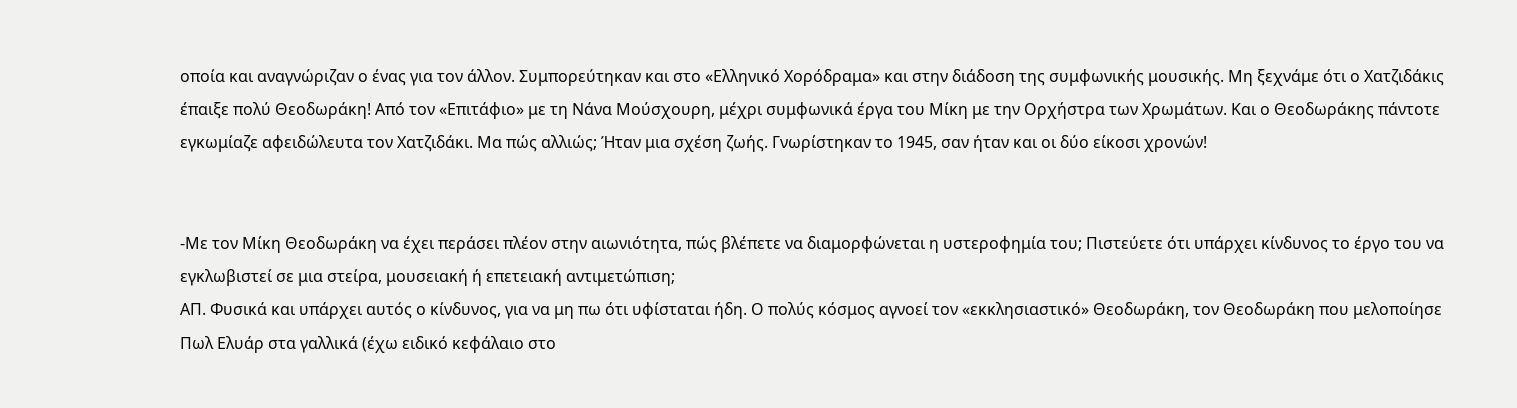οποία και αναγνώριζαν ο ένας για τον άλλον. Συμπορεύτηκαν και στο «Ελληνικό Χορόδραμα» και στην διάδοση της συμφωνικής μουσικής. Μη ξεχνάμε ότι ο Χατζιδάκις έπαιξε πολύ Θεοδωράκη! Από τον «Επιτάφιο» με τη Νάνα Μούσχουρη, μέχρι συμφωνικά έργα του Μίκη με την Ορχήστρα των Χρωμάτων. Και ο Θεοδωράκης πάντοτε εγκωμίαζε αφειδώλευτα τον Χατζιδάκι. Μα πώς αλλιώς; Ήταν μια σχέση ζωής. Γνωρίστηκαν το 1945, σαν ήταν και οι δύο είκοσι χρονών!


-Με τον Μίκη Θεοδωράκη να έχει περάσει πλέον στην αιωνιότητα, πώς βλέπετε να διαμορφώνεται η υστεροφημία του; Πιστεύετε ότι υπάρχει κίνδυνος το έργο του να εγκλωβιστεί σε μια στείρα, μουσειακή ή επετειακή αντιμετώπιση;
ΑΠ. Φυσικά και υπάρχει αυτός ο κίνδυνος, για να μη πω ότι υφίσταται ήδη. Ο πολύς κόσμος αγνοεί τον «εκκλησιαστικό» Θεοδωράκη, τον Θεοδωράκη που μελοποίησε Πωλ Ελυάρ στα γαλλικά (έχω ειδικό κεφάλαιο στο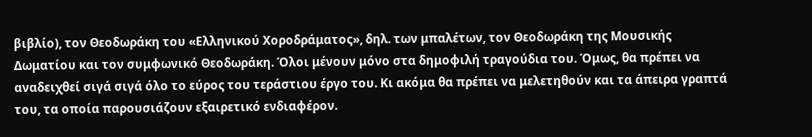βιβλίο), τον Θεοδωράκη του «Ελληνικού Χοροδράματος», δηλ. των μπαλέτων, τον Θεοδωράκη της Μουσικής Δωματίου και τον συμφωνικό Θεοδωράκη. Όλοι μένουν μόνο στα δημοφιλή τραγούδια του. Όμως, θα πρέπει να αναδειχθεί σιγά σιγά όλο το εύρος του τεράστιου έργο του. Κι ακόμα θα πρέπει να μελετηθούν και τα άπειρα γραπτά του, τα οποία παρουσιάζουν εξαιρετικό ενδιαφέρον.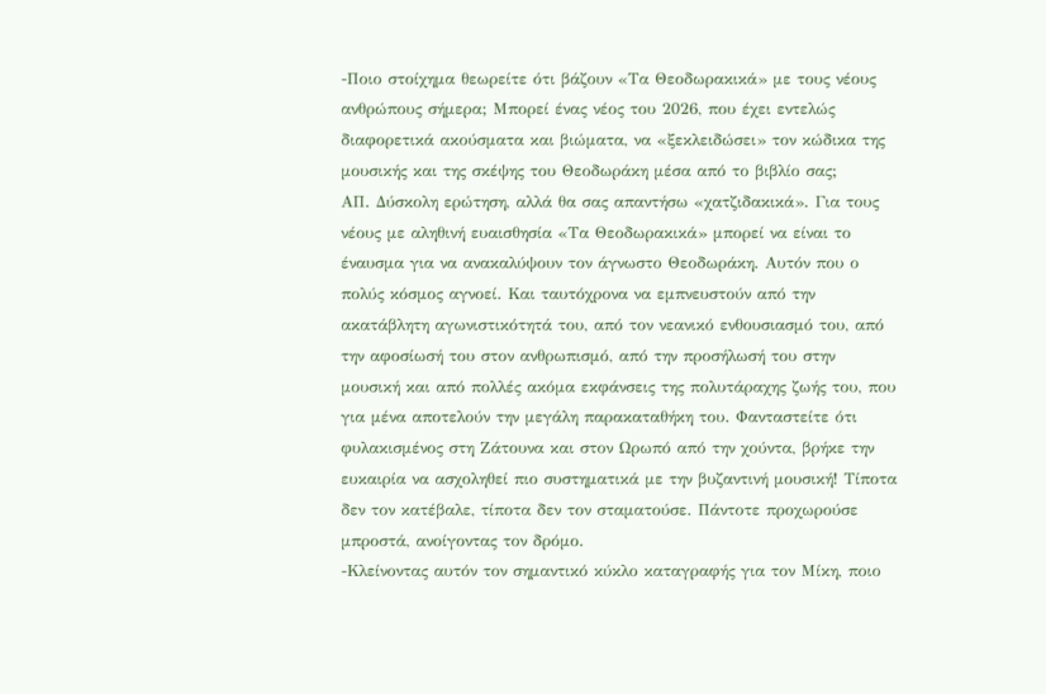-Ποιο στοίχημα θεωρείτε ότι βάζουν «Τα Θεοδωρακικά» με τους νέους ανθρώπους σήμερα; Μπορεί ένας νέος του 2026, που έχει εντελώς διαφορετικά ακούσματα και βιώματα, να «ξεκλειδώσει» τον κώδικα της μουσικής και της σκέψης του Θεοδωράκη μέσα από το βιβλίο σας;
ΑΠ. Δύσκολη ερώτηση, αλλά θα σας απαντήσω «χατζιδακικά». Για τους νέους με αληθινή ευαισθησία «Τα Θεοδωρακικά» μπορεί να είναι το έναυσμα για να ανακαλύψουν τον άγνωστο Θεοδωράκη. Αυτόν που ο πολύς κόσμος αγνοεί. Και ταυτόχρονα να εμπνευστούν από την ακατάβλητη αγωνιστικότητά του, από τον νεανικό ενθουσιασμό του, από την αφοσίωσή του στον ανθρωπισμό, από την προσήλωσή του στην μουσική και από πολλές ακόμα εκφάνσεις της πολυτάραχης ζωής του, που για μένα αποτελούν την μεγάλη παρακαταθήκη του. Φανταστείτε ότι φυλακισμένος στη Ζάτουνα και στον Ωρωπό από την χούντα, βρήκε την ευκαιρία να ασχοληθεί πιο συστηματικά με την βυζαντινή μουσική! Τίποτα δεν τον κατέβαλε, τίποτα δεν τον σταματούσε. Πάντοτε προχωρούσε μπροστά, ανοίγοντας τον δρόμο.
-Κλείνοντας αυτόν τον σημαντικό κύκλο καταγραφής για τον Μίκη, ποιο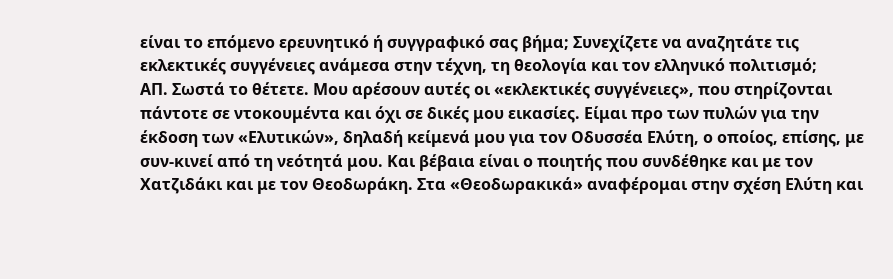είναι το επόμενο ερευνητικό ή συγγραφικό σας βήμα; Συνεχίζετε να αναζητάτε τις εκλεκτικές συγγένειες ανάμεσα στην τέχνη, τη θεολογία και τον ελληνικό πολιτισμό;
ΑΠ. Σωστά το θέτετε. Μου αρέσουν αυτές οι «εκλεκτικές συγγένειες», που στηρίζονται πάντοτε σε ντοκουμέντα και όχι σε δικές μου εικασίες. Είμαι προ των πυλών για την έκδοση των «Ελυτικών», δηλαδή κείμενά μου για τον Οδυσσέα Ελύτη, ο οποίος, επίσης, με συν-κινεί από τη νεότητά μου. Και βέβαια είναι ο ποιητής που συνδέθηκε και με τον Χατζιδάκι και με τον Θεοδωράκη. Στα «Θεοδωρακικά» αναφέρομαι στην σχέση Ελύτη και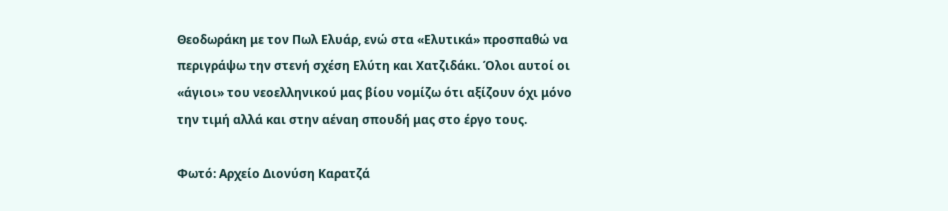Θεοδωράκη με τον Πωλ Ελυάρ, ενώ στα «Ελυτικά» προσπαθώ να περιγράψω την στενή σχέση Ελύτη και Χατζιδάκι. Όλοι αυτοί οι «άγιοι» του νεοελληνικού μας βίου νομίζω ότι αξίζουν όχι μόνο την τιμή αλλά και στην αέναη σπουδή μας στο έργο τους.

Φωτό: Αρχείο Διονύση Καρατζά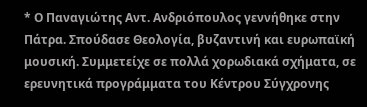* Ο Παναγιώτης Αντ. Ανδριόπουλος γεννήθηκε στην Πάτρα. Σπούδασε Θεολογία, βυζαντινή και ευρωπαϊκή μουσική. Συμμετείχε σε πολλά χορωδιακά σχήματα, σε ερευνητικά προγράμματα του Κέντρου Σύγχρονης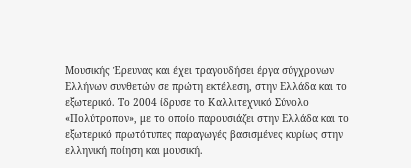Μουσικής Έρευνας και έχει τραγουδήσει έργα σύγχρονων Ελλήνων συνθετών σε πρώτη εκτέλεση, στην Ελλάδα και το εξωτερικό. Το 2004 ίδρυσε το Καλλιτεχνικό Σύνολο «Πολύτροπον», με το οποίο παρουσιάζει στην Ελλάδα και το εξωτερικό πρωτότυπες παραγωγές βασισμένες κυρίως στην ελληνική ποίηση και μουσική.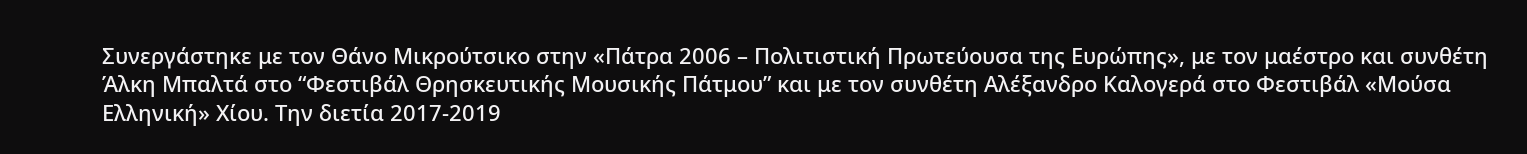Συνεργάστηκε με τον Θάνο Μικρούτσικο στην «Πάτρα 2006 – Πολιτιστική Πρωτεύουσα της Ευρώπης», με τον μαέστρο και συνθέτη Άλκη Μπαλτά στο “Φεστιβάλ Θρησκευτικής Μουσικής Πάτμου” και με τον συνθέτη Αλέξανδρο Καλογερά στο Φεστιβάλ «Μούσα Ελληνική» Χίου. Την διετία 2017-2019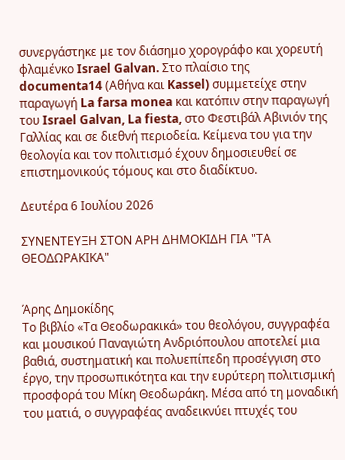συνεργάστηκε με τον διάσημο χορογράφο και χορευτή φλαμένκο Israel Galvan. Στο πλαίσιο της documenta14 (Αθήνα και Kassel) συμμετείχε στην παραγωγή La farsa monea και κατόπιν στην παραγωγή του Israel Galvan, La fiesta, στο Φεστιβάλ Αβινιόν της Γαλλίας και σε διεθνή περιοδεία. Κείμενα του για την θεολογία και τον πολιτισμό έχουν δημοσιευθεί σε επιστημονικούς τόμους και στο διαδίκτυο.

Δευτέρα 6 Ιουλίου 2026

ΣΥΝΕΝΤΕΥΞΗ ΣΤΟΝ ΑΡΗ ΔΗΜΟΚΙΔΗ ΓΙΑ "ΤΑ ΘΕΟΔΩΡΑΚΙΚΑ"


Άρης Δημοκίδης
Το βιβλίο «Τα Θεοδωρακικά» του θεολόγου, συγγραφέα και μουσικού Παναγιώτη Ανδριόπουλου αποτελεί μια βαθιά, συστηματική και πολυεπίπεδη προσέγγιση στο έργο, την προσωπικότητα και την ευρύτερη πολιτισμική προσφορά του Μίκη Θεοδωράκη. Μέσα από τη μοναδική του ματιά, ο συγγραφέας αναδεικνύει πτυχές του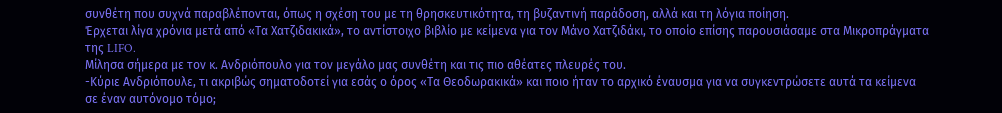συνθέτη που συχνά παραβλέπονται, όπως η σχέση του με τη θρησκευτικότητα, τη βυζαντινή παράδοση, αλλά και τη λόγια ποίηση.
Έρχεται λίγα χρόνια μετά από «Τα Χατζιδακικά», το αντίστοιχο βιβλίο με κείμενα για τον Μάνο Χατζιδάκι, το οποίο επίσης παρουσιάσαμε στα Μικροπράγματα της LIFO.
Μίλησα σήμερα με τον κ. Ανδριόπουλο για τον μεγάλο μας συνθέτη και τις πιο αθέατες πλευρές του.
-Κύριε Ανδριόπουλε, τι ακριβώς σηματοδοτεί για εσάς ο όρος «Τα Θεοδωρακικά» και ποιο ήταν το αρχικό έναυσμα για να συγκεντρώσετε αυτά τα κείμενα σε έναν αυτόνομο τόμο;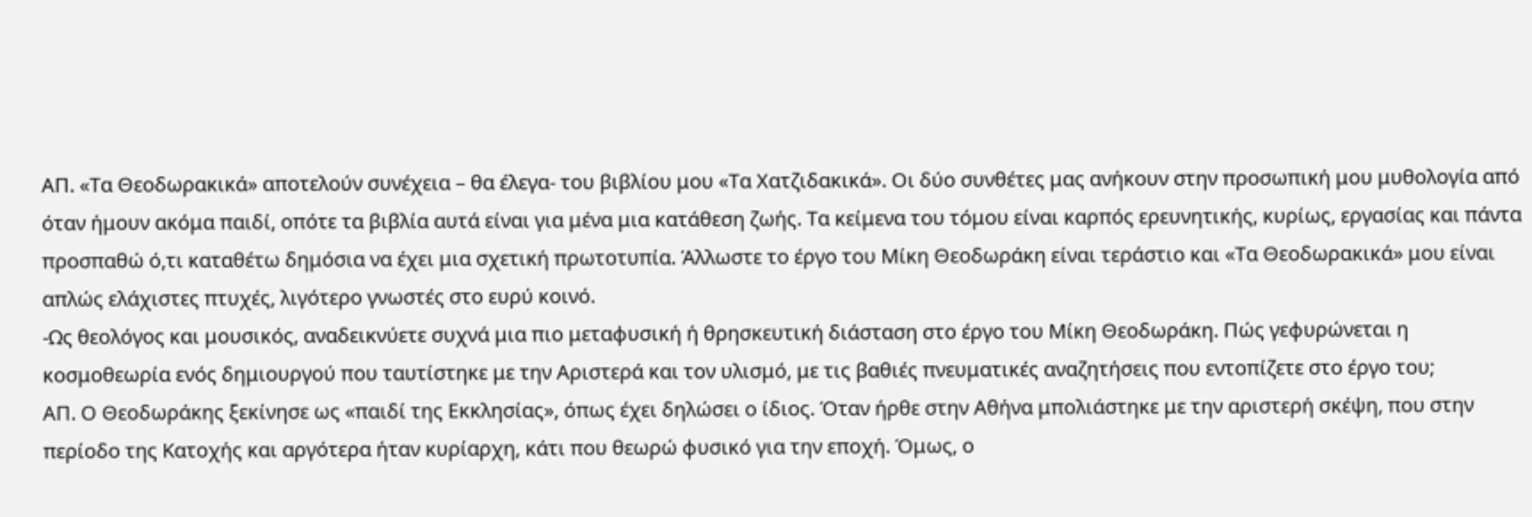ΑΠ. «Τα Θεοδωρακικά» αποτελούν συνέχεια – θα έλεγα- του βιβλίου μου «Τα Χατζιδακικά». Οι δύο συνθέτες μας ανήκουν στην προσωπική μου μυθολογία από όταν ήμουν ακόμα παιδί, οπότε τα βιβλία αυτά είναι για μένα μια κατάθεση ζωής. Τα κείμενα του τόμου είναι καρπός ερευνητικής, κυρίως, εργασίας και πάντα προσπαθώ ό,τι καταθέτω δημόσια να έχει μια σχετική πρωτοτυπία. Άλλωστε το έργο του Μίκη Θεοδωράκη είναι τεράστιο και «Τα Θεοδωρακικά» μου είναι απλώς ελάχιστες πτυχές, λιγότερο γνωστές στο ευρύ κοινό.
-Ως θεολόγος και μουσικός, αναδεικνύετε συχνά μια πιο μεταφυσική ή θρησκευτική διάσταση στο έργο του Μίκη Θεοδωράκη. Πώς γεφυρώνεται η κοσμοθεωρία ενός δημιουργού που ταυτίστηκε με την Αριστερά και τον υλισμό, με τις βαθιές πνευματικές αναζητήσεις που εντοπίζετε στο έργο του;
ΑΠ. Ο Θεοδωράκης ξεκίνησε ως «παιδί της Εκκλησίας», όπως έχει δηλώσει ο ίδιος. Όταν ήρθε στην Αθήνα μπολιάστηκε με την αριστερή σκέψη, που στην περίοδο της Κατοχής και αργότερα ήταν κυρίαρχη, κάτι που θεωρώ φυσικό για την εποχή. Όμως, ο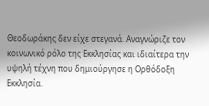Θεοδωράκης δεν είχε στεγανά. Αναγνώριζε τον κοινωνικό ρόλο της Εκκλησίας και ιδιαίτερα την υψηλή τέχνη που δημιούργησε η Ορθόδοξη Εκκλησία.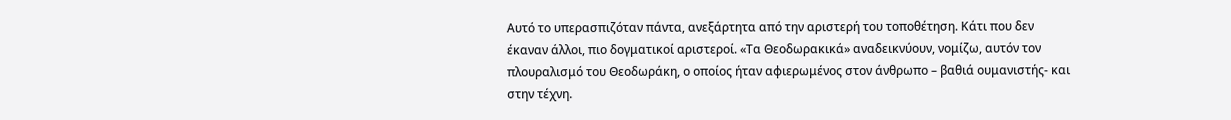Αυτό το υπερασπιζόταν πάντα, ανεξάρτητα από την αριστερή του τοποθέτηση. Κάτι που δεν έκαναν άλλοι, πιο δογματικοί αριστεροί. «Τα Θεοδωρακικά» αναδεικνύουν, νομίζω, αυτόν τον πλουραλισμό του Θεοδωράκη, ο οποίος ήταν αφιερωμένος στον άνθρωπο – βαθιά ουμανιστής- και στην τέχνη.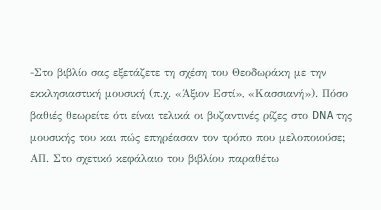-Στο βιβλίο σας εξετάζετε τη σχέση του Θεοδωράκη με την εκκλησιαστική μουσική (π.χ. «Άξιον Εστί», «Κασσιανή»). Πόσο βαθιές θεωρείτε ότι είναι τελικά οι βυζαντινές ρίζες στο DNA της μουσικής του και πώς επηρέασαν τον τρόπο που μελοποιούσε;
ΑΠ. Στο σχετικό κεφάλαιο του βιβλίου παραθέτω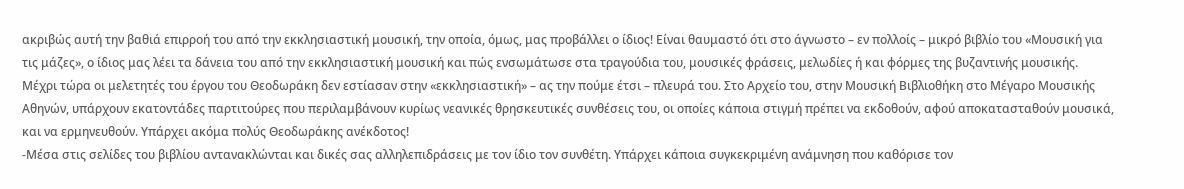ακριβώς αυτή την βαθιά επιρροή του από την εκκλησιαστική μουσική, την οποία, όμως, μας προβάλλει ο ίδιος! Είναι θαυμαστό ότι στο άγνωστο – εν πολλοίς – μικρό βιβλίο του «Μουσική για τις μάζες», ο ίδιος μας λέει τα δάνεια του από την εκκλησιαστική μουσική και πώς ενσωμάτωσε στα τραγούδια του, μουσικές φράσεις, μελωδίες ή και φόρμες της βυζαντινής μουσικής. Μέχρι τώρα οι μελετητές του έργου του Θεοδωράκη δεν εστίασαν στην «εκκλησιαστική» – ας την πούμε έτσι – πλευρά του. Στο Αρχείο του, στην Μουσική Βιβλιοθήκη στο Μέγαρο Μουσικής Αθηνών, υπάρχουν εκατοντάδες παρτιτούρες που περιλαμβάνουν κυρίως νεανικές θρησκευτικές συνθέσεις του, οι οποίες κάποια στιγμή πρέπει να εκδοθούν, αφού αποκατασταθούν μουσικά, και να ερμηνευθούν. Υπάρχει ακόμα πολύς Θεοδωράκης ανέκδοτος!
-Μέσα στις σελίδες του βιβλίου αντανακλώνται και δικές σας αλληλεπιδράσεις με τον ίδιο τον συνθέτη. Υπάρχει κάποια συγκεκριμένη ανάμνηση που καθόρισε τον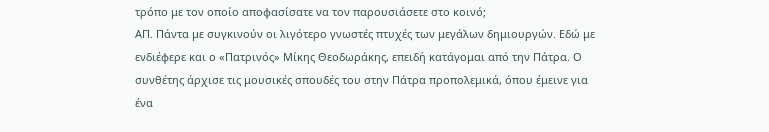τρόπο με τον οποίο αποφασίσατε να τον παρουσιάσετε στο κοινό;
ΑΠ. Πάντα με συγκινούν οι λιγότερο γνωστές πτυχές των μεγάλων δημιουργών. Εδώ με ενδιέφερε και ο «Πατρινός» Μίκης Θεοδωράκης, επειδή κατάγομαι από την Πάτρα. Ο συνθέτης άρχισε τις μουσικές σπουδές του στην Πάτρα προπολεμικά, όπου έμεινε για ένα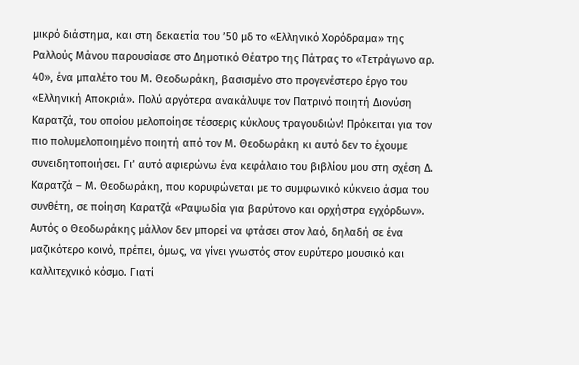μικρό διάστημα, και στη δεκαετία του ’50 μδ το «Ελληνικό Χορόδραμα» της Ραλλούς Μάνου παρουσίασε στο Δημοτικό Θέατρο της Πάτρας το «Τετράγωνο αρ. 40», ένα μπαλέτο του Μ. Θεοδωράκη, βασισμένο στο προγενέστερο έργο του «Ελληνική Αποκριά». Πολύ αργότερα ανακάλυψε τον Πατρινό ποιητή Διονύση Καρατζά, του οποίου μελοποίησε τέσσερις κύκλους τραγουδιών! Πρόκειται για τον πιο πολυμελοποιημένο ποιητή από τον Μ. Θεοδωράκη κι αυτό δεν το έχουμε συνειδητοποιήσει. Γι’ αυτό αφιερώνω ένα κεφάλαιο του βιβλίου μου στη σχέση Δ. Καρατζά – Μ. Θεοδωράκη, που κορυφώνεται με το συμφωνικό κύκνειο άσμα του συνθέτη, σε ποίηση Καρατζά «Ραψωδία για βαρύτονο και ορχήστρα εγχόρδων». Αυτός ο Θεοδωράκης μάλλον δεν μπορεί να φτάσει στον λαό, δηλαδή σε ένα μαζικότερο κοινό, πρέπει, όμως, να γίνει γνωστός στον ευρύτερο μουσικό και καλλιτεχνικό κόσμο. Γιατί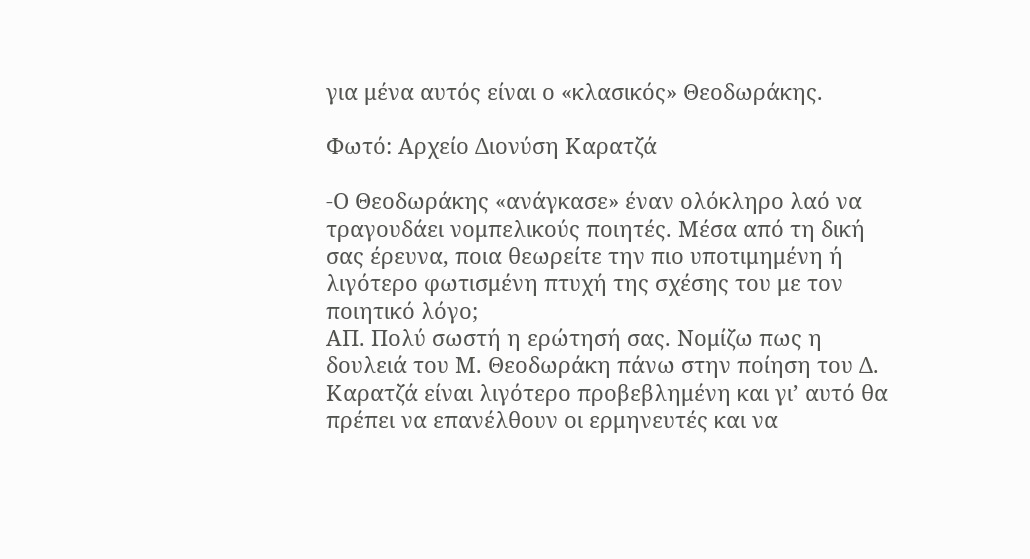για μένα αυτός είναι ο «κλασικός» Θεοδωράκης.

Φωτό: Αρχείο Διονύση Καρατζά

-Ο Θεοδωράκης «ανάγκασε» έναν ολόκληρο λαό να τραγουδάει νομπελικούς ποιητές. Μέσα από τη δική σας έρευνα, ποια θεωρείτε την πιο υποτιμημένη ή λιγότερο φωτισμένη πτυχή της σχέσης του με τον ποιητικό λόγο;
ΑΠ. Πολύ σωστή η ερώτησή σας. Νομίζω πως η δουλειά του Μ. Θεοδωράκη πάνω στην ποίηση του Δ. Καρατζά είναι λιγότερο προβεβλημένη και γι’ αυτό θα πρέπει να επανέλθουν οι ερμηνευτές και να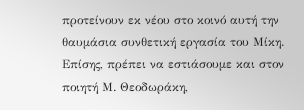προτείνουν εκ νέου στο κοινό αυτή την θαυμάσια συνθετική εργασία του Μίκη. Επίσης, πρέπει να εστιάσουμε και στον ποιητή Μ. Θεοδωράκη,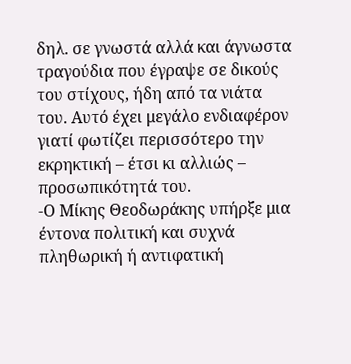δηλ. σε γνωστά αλλά και άγνωστα τραγούδια που έγραψε σε δικούς του στίχους, ήδη από τα νιάτα του. Αυτό έχει μεγάλο ενδιαφέρον γιατί φωτίζει περισσότερο την εκρηκτική – έτσι κι αλλιώς – προσωπικότητά του.
-Ο Μίκης Θεοδωράκης υπήρξε μια έντονα πολιτική και συχνά πληθωρική ή αντιφατική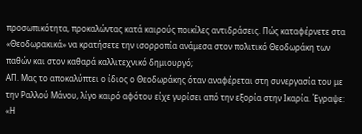προσωπικότητα, προκαλώντας κατά καιρούς ποικίλες αντιδράσεις. Πώς καταφέρνετε στα «Θεοδωρακικά» να κρατήσετε την ισορροπία ανάμεσα στον πολιτικό Θεοδωράκη των παθών και στον καθαρά καλλιτεχνικό δημιουργό;
ΑΠ. Μας το αποκαλύπτει ο ίδιος ο Θεοδωράκης όταν αναφέρεται στη συνεργασία του με την Ραλλού Μάνου, λίγο καιρό αφότου είχε γυρίσει από την εξορία στην Ικαρία. Έγραψε: «Η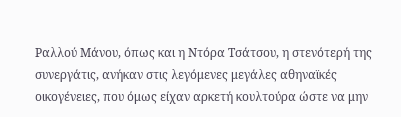Ραλλού Μάνου, όπως και η Ντόρα Τσάτσου, η στενότερή της συνεργάτις, ανήκαν στις λεγόμενες μεγάλες αθηναϊκές οικογένειες, που όμως είχαν αρκετή κουλτούρα ώστε να μην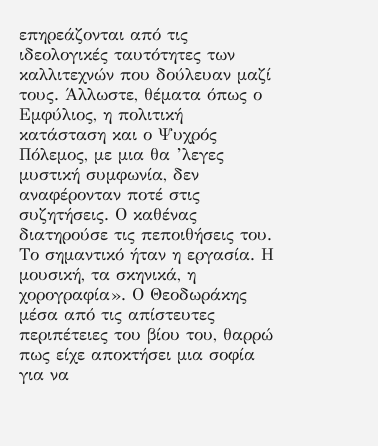επηρεάζονται από τις ιδεολογικές ταυτότητες των καλλιτεχνών που δούλευαν μαζί τους. Άλλωστε, θέματα όπως ο Εμφύλιος, η πολιτική κατάσταση και ο Ψυχρός Πόλεμος, με μια θα ’λεγες μυστική συμφωνία, δεν αναφέρονταν ποτέ στις συζητήσεις. Ο καθένας διατηρούσε τις πεποιθήσεις του. Το σημαντικό ήταν η εργασία. Η μουσική, τα σκηνικά, η χορογραφία». Ο Θεοδωράκης μέσα από τις απίστευτες περιπέτειες του βίου του, θαρρώ πως είχε αποκτήσει μια σοφία για να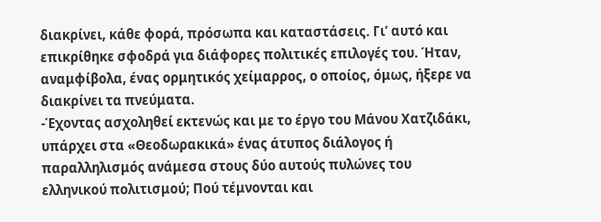διακρίνει, κάθε φορά, πρόσωπα και καταστάσεις. Γι’ αυτό και επικρίθηκε σφοδρά για διάφορες πολιτικές επιλογές του. Ήταν, αναμφίβολα, ένας ορμητικός χείμαρρος, ο οποίος, όμως, ήξερε να διακρίνει τα πνεύματα.
-Έχοντας ασχοληθεί εκτενώς και με το έργο του Μάνου Χατζιδάκι, υπάρχει στα «Θεοδωρακικά» ένας άτυπος διάλογος ή παραλληλισμός ανάμεσα στους δύο αυτούς πυλώνες του ελληνικού πολιτισμού; Πού τέμνονται και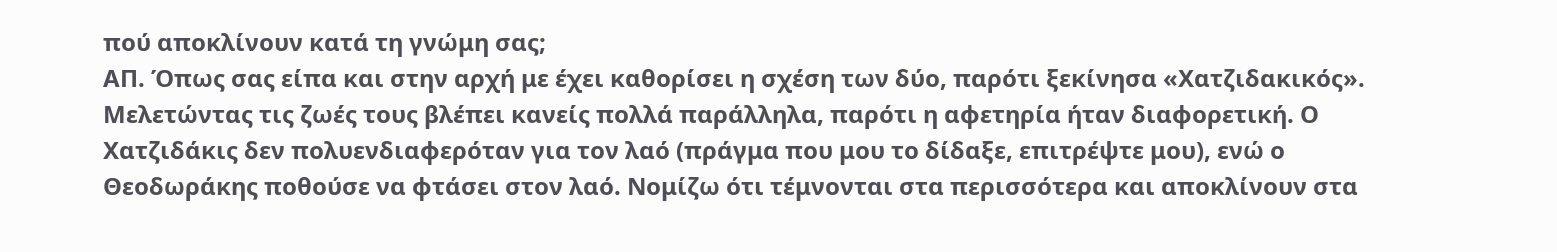πού αποκλίνουν κατά τη γνώμη σας;
ΑΠ. Όπως σας είπα και στην αρχή με έχει καθορίσει η σχέση των δύο, παρότι ξεκίνησα «Χατζιδακικός». Μελετώντας τις ζωές τους βλέπει κανείς πολλά παράλληλα, παρότι η αφετηρία ήταν διαφορετική. Ο Χατζιδάκις δεν πολυενδιαφερόταν για τον λαό (πράγμα που μου το δίδαξε, επιτρέψτε μου), ενώ ο Θεοδωράκης ποθούσε να φτάσει στον λαό. Νομίζω ότι τέμνονται στα περισσότερα και αποκλίνουν στα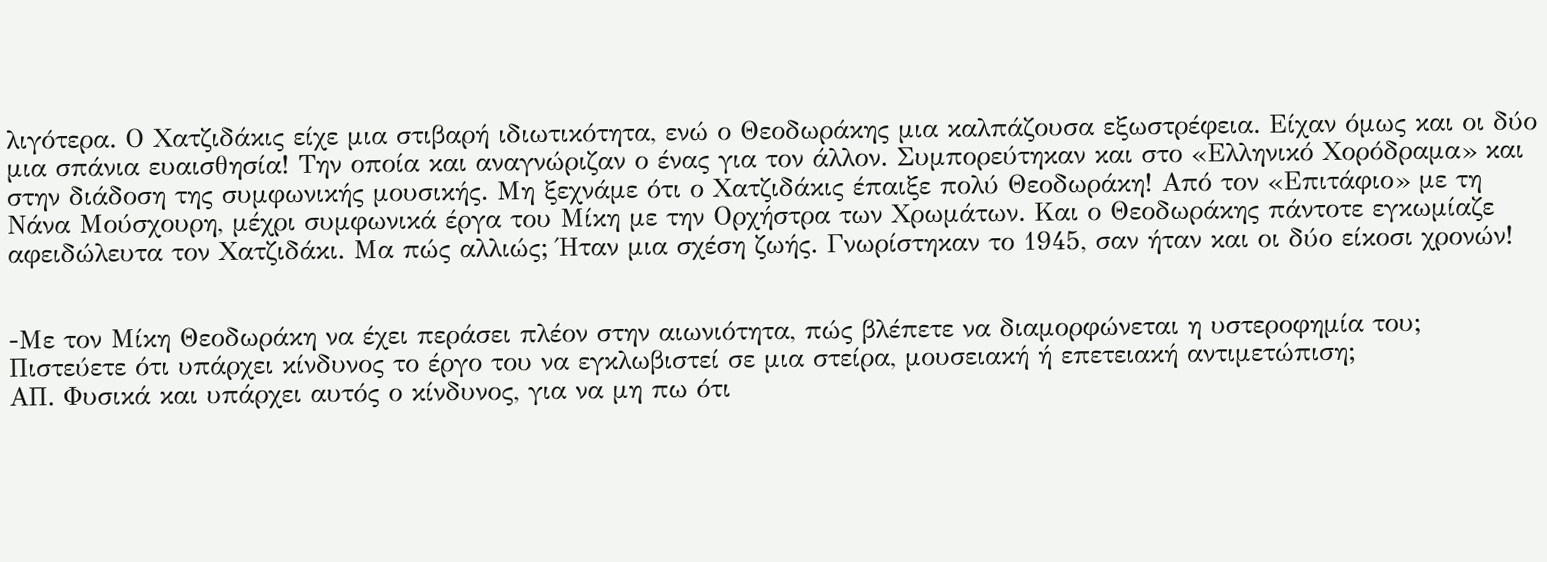λιγότερα. Ο Χατζιδάκις είχε μια στιβαρή ιδιωτικότητα, ενώ ο Θεοδωράκης μια καλπάζουσα εξωστρέφεια. Είχαν όμως και οι δύο μια σπάνια ευαισθησία! Την οποία και αναγνώριζαν ο ένας για τον άλλον. Συμπορεύτηκαν και στο «Ελληνικό Χορόδραμα» και στην διάδοση της συμφωνικής μουσικής. Μη ξεχνάμε ότι ο Χατζιδάκις έπαιξε πολύ Θεοδωράκη! Από τον «Επιτάφιο» με τη Νάνα Μούσχουρη, μέχρι συμφωνικά έργα του Μίκη με την Ορχήστρα των Χρωμάτων. Και ο Θεοδωράκης πάντοτε εγκωμίαζε αφειδώλευτα τον Χατζιδάκι. Μα πώς αλλιώς; Ήταν μια σχέση ζωής. Γνωρίστηκαν το 1945, σαν ήταν και οι δύο είκοσι χρονών!


-Με τον Μίκη Θεοδωράκη να έχει περάσει πλέον στην αιωνιότητα, πώς βλέπετε να διαμορφώνεται η υστεροφημία του; Πιστεύετε ότι υπάρχει κίνδυνος το έργο του να εγκλωβιστεί σε μια στείρα, μουσειακή ή επετειακή αντιμετώπιση;
ΑΠ. Φυσικά και υπάρχει αυτός ο κίνδυνος, για να μη πω ότι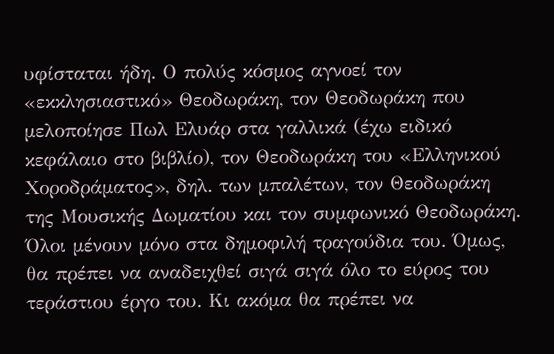υφίσταται ήδη. Ο πολύς κόσμος αγνοεί τον «εκκλησιαστικό» Θεοδωράκη, τον Θεοδωράκη που μελοποίησε Πωλ Ελυάρ στα γαλλικά (έχω ειδικό κεφάλαιο στο βιβλίο), τον Θεοδωράκη του «Ελληνικού Χοροδράματος», δηλ. των μπαλέτων, τον Θεοδωράκη της Μουσικής Δωματίου και τον συμφωνικό Θεοδωράκη. Όλοι μένουν μόνο στα δημοφιλή τραγούδια του. Όμως, θα πρέπει να αναδειχθεί σιγά σιγά όλο το εύρος του τεράστιου έργο του. Κι ακόμα θα πρέπει να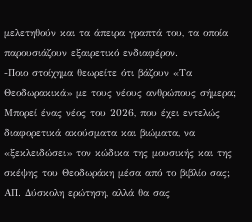μελετηθούν και τα άπειρα γραπτά του, τα οποία παρουσιάζουν εξαιρετικό ενδιαφέρον.
-Ποιο στοίχημα θεωρείτε ότι βάζουν «Τα Θεοδωρακικά» με τους νέους ανθρώπους σήμερα; Μπορεί ένας νέος του 2026, που έχει εντελώς διαφορετικά ακούσματα και βιώματα, να «ξεκλειδώσει» τον κώδικα της μουσικής και της σκέψης του Θεοδωράκη μέσα από το βιβλίο σας;
ΑΠ. Δύσκολη ερώτηση, αλλά θα σας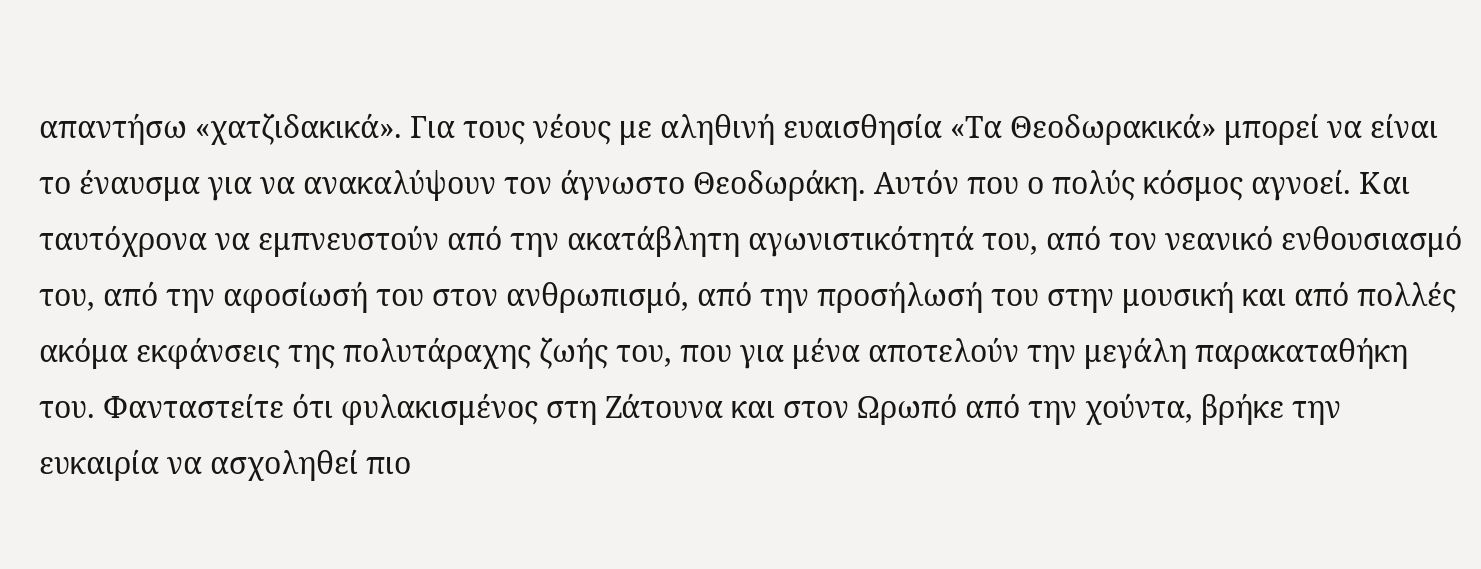απαντήσω «χατζιδακικά». Για τους νέους με αληθινή ευαισθησία «Τα Θεοδωρακικά» μπορεί να είναι το έναυσμα για να ανακαλύψουν τον άγνωστο Θεοδωράκη. Αυτόν που ο πολύς κόσμος αγνοεί. Και ταυτόχρονα να εμπνευστούν από την ακατάβλητη αγωνιστικότητά του, από τον νεανικό ενθουσιασμό του, από την αφοσίωσή του στον ανθρωπισμό, από την προσήλωσή του στην μουσική και από πολλές ακόμα εκφάνσεις της πολυτάραχης ζωής του, που για μένα αποτελούν την μεγάλη παρακαταθήκη του. Φανταστείτε ότι φυλακισμένος στη Ζάτουνα και στον Ωρωπό από την χούντα, βρήκε την ευκαιρία να ασχοληθεί πιο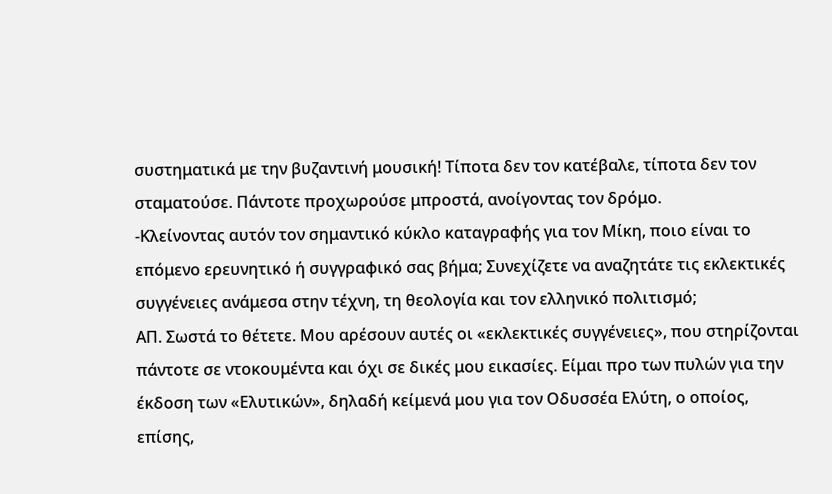συστηματικά με την βυζαντινή μουσική! Τίποτα δεν τον κατέβαλε, τίποτα δεν τον σταματούσε. Πάντοτε προχωρούσε μπροστά, ανοίγοντας τον δρόμο.
-Κλείνοντας αυτόν τον σημαντικό κύκλο καταγραφής για τον Μίκη, ποιο είναι το επόμενο ερευνητικό ή συγγραφικό σας βήμα; Συνεχίζετε να αναζητάτε τις εκλεκτικές συγγένειες ανάμεσα στην τέχνη, τη θεολογία και τον ελληνικό πολιτισμό;
ΑΠ. Σωστά το θέτετε. Μου αρέσουν αυτές οι «εκλεκτικές συγγένειες», που στηρίζονται πάντοτε σε ντοκουμέντα και όχι σε δικές μου εικασίες. Είμαι προ των πυλών για την έκδοση των «Ελυτικών», δηλαδή κείμενά μου για τον Οδυσσέα Ελύτη, ο οποίος, επίσης,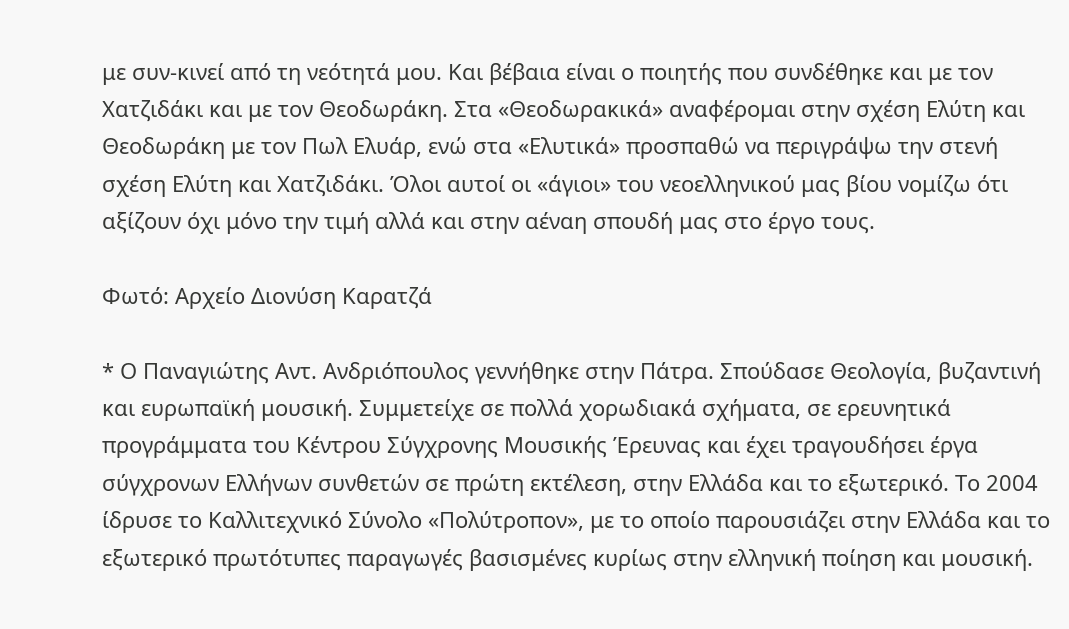με συν-κινεί από τη νεότητά μου. Και βέβαια είναι ο ποιητής που συνδέθηκε και με τον Χατζιδάκι και με τον Θεοδωράκη. Στα «Θεοδωρακικά» αναφέρομαι στην σχέση Ελύτη και Θεοδωράκη με τον Πωλ Ελυάρ, ενώ στα «Ελυτικά» προσπαθώ να περιγράψω την στενή σχέση Ελύτη και Χατζιδάκι. Όλοι αυτοί οι «άγιοι» του νεοελληνικού μας βίου νομίζω ότι αξίζουν όχι μόνο την τιμή αλλά και στην αέναη σπουδή μας στο έργο τους.

Φωτό: Αρχείο Διονύση Καρατζά

* Ο Παναγιώτης Αντ. Ανδριόπουλος γεννήθηκε στην Πάτρα. Σπούδασε Θεολογία, βυζαντινή και ευρωπαϊκή μουσική. Συμμετείχε σε πολλά χορωδιακά σχήματα, σε ερευνητικά προγράμματα του Κέντρου Σύγχρονης Μουσικής Έρευνας και έχει τραγουδήσει έργα σύγχρονων Ελλήνων συνθετών σε πρώτη εκτέλεση, στην Ελλάδα και το εξωτερικό. Το 2004 ίδρυσε το Καλλιτεχνικό Σύνολο «Πολύτροπον», με το οποίο παρουσιάζει στην Ελλάδα και το εξωτερικό πρωτότυπες παραγωγές βασισμένες κυρίως στην ελληνική ποίηση και μουσική.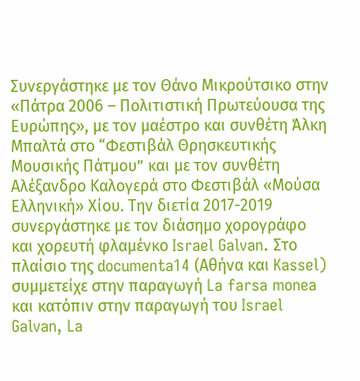Συνεργάστηκε με τον Θάνο Μικρούτσικο στην «Πάτρα 2006 – Πολιτιστική Πρωτεύουσα της Ευρώπης», με τον μαέστρο και συνθέτη Άλκη Μπαλτά στο “Φεστιβάλ Θρησκευτικής Μουσικής Πάτμου” και με τον συνθέτη Αλέξανδρο Καλογερά στο Φεστιβάλ «Μούσα Ελληνική» Χίου. Την διετία 2017-2019 συνεργάστηκε με τον διάσημο χορογράφο και χορευτή φλαμένκο Israel Galvan. Στο πλαίσιο της documenta14 (Αθήνα και Kassel) συμμετείχε στην παραγωγή La farsa monea και κατόπιν στην παραγωγή του Israel Galvan, La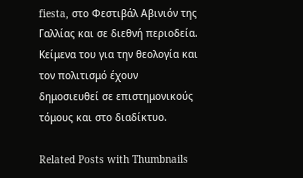fiesta, στο Φεστιβάλ Αβινιόν της Γαλλίας και σε διεθνή περιοδεία. Κείμενα του για την θεολογία και τον πολιτισμό έχουν δημοσιευθεί σε επιστημονικούς τόμους και στο διαδίκτυο.

Related Posts with Thumbnails